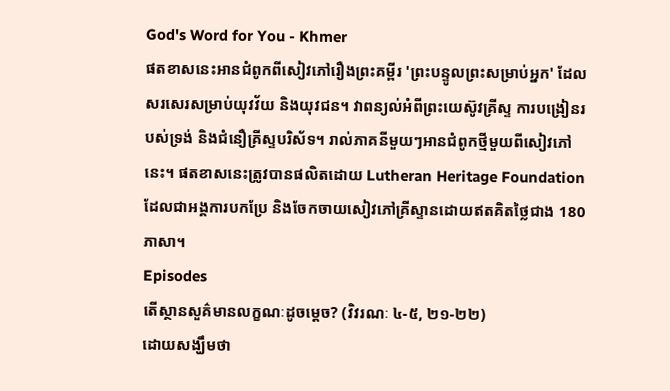God's Word for You - Khmer
ផតខាសនេះអានជំពូកពីសៀវភៅរឿងព្រះគម្ពីរ 'ព្រះបន្ទូលព្រះសម្រាប់អ្នក' ដែលសរសេរសម្រាប់យុវវ័យ និងយុវជន។ វាពន្យល់អំពីព្រះយេស៊ូវគ្រីស្ទ ការបង្រៀនរបស់ទ្រង់ និងជំនឿគ្រីស្ទបរិស័ទ។ រាល់ភាគនីមួយៗអានជំពូកថ្មីមួយពីសៀវភៅនេះ។ ផតខាសនេះត្រូវបានផលិតដោយ Lutheran Heritage Foundation ដែលជាអង្គការបកប្រែ និងចែកចាយសៀវភៅគ្រីស្ទានដោយឥតគិតថ្លៃជាង 180 ភាសា។
Episodes
តើស្ថានសួគ៌មានលក្ខណៈដូចម្តេច? (វិវរណៈ ៤-៥, ២១-២២)
ដោយសង្ឃឹមថា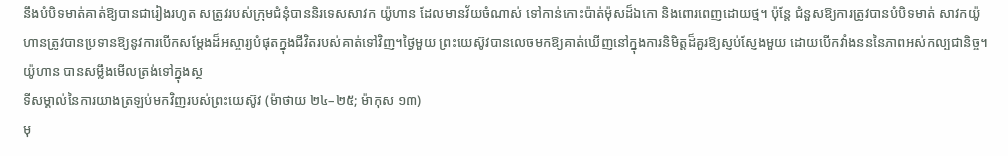នឹងបំបិទមាត់គាត់ឱ្យបានជារៀងរហូត សត្រូវរបស់ក្រុមជំនុំបាននិរទេសសាវក យ៉ូហាន ដែលមានវ័យចំណាស់ ទៅកាន់កោះប៉ាត់ម៉ុសដ៏ឯកោ និងពោរពេញដោយថ្ម។ ប៉ុន្តែ ជំនួសឱ្យការត្រូវបានបំបិទមាត់ សាវកយ៉ូហានត្រូវបានប្រទានឱ្យនូវការបើកសម្តែងដ៏អស្ចារ្យបំផុតក្នុងជីវិតរបស់គាត់ទៅវិញ។ថ្ងៃមួយ ព្រះយេស៊ូវបានលេចមកឱ្យគាត់ឃើញនៅក្នុងការនិមិត្តដ៏គួរឱ្យស្ញប់ស្ញែងមួយ ដោយបើកវាំងនននៃភាពអស់កល្បជានិច្ច។យ៉ូហាន បានសម្លឹងមើលត្រង់ទៅក្នុងស្ថ
ទីសម្គាល់នៃការយាងត្រឡប់មកវិញរបស់ព្រះយេស៊ូវ (ម៉ាថាយ ២៤–២៥; ម៉ាកុស ១៣)
មុ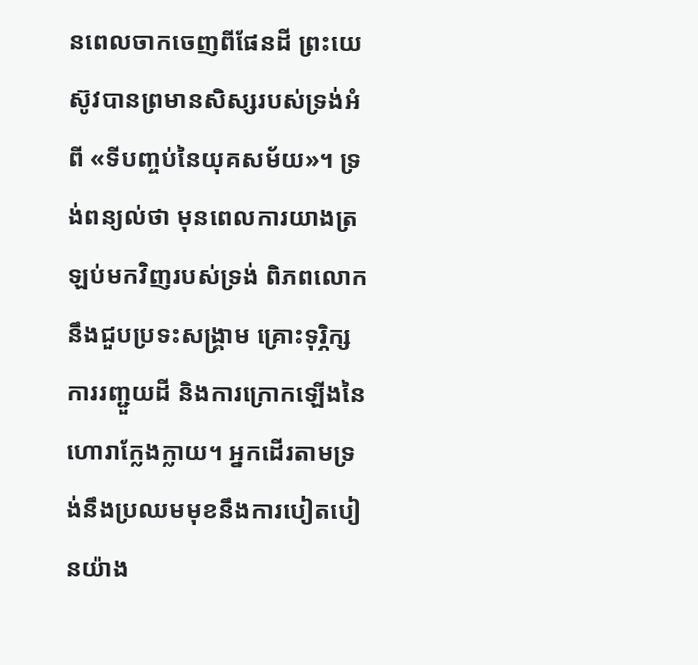នពេលចាកចេញពីផែនដី ព្រះយេស៊ូវបានព្រមានសិស្សរបស់ទ្រង់អំពី «ទីបញ្ចប់នៃយុគសម័យ»។ ទ្រង់ពន្យល់ថា មុនពេលការយាងត្រឡប់មកវិញរបស់ទ្រង់ ពិភពលោកនឹងជួបប្រទះសង្គ្រាម គ្រោះទុរ្ភិក្ស ការរញ្ជួយដី និងការក្រោកឡើងនៃហោរាក្លែងក្លាយ។ អ្នកដើរតាមទ្រង់នឹងប្រឈមមុខនឹងការបៀតបៀនយ៉ាង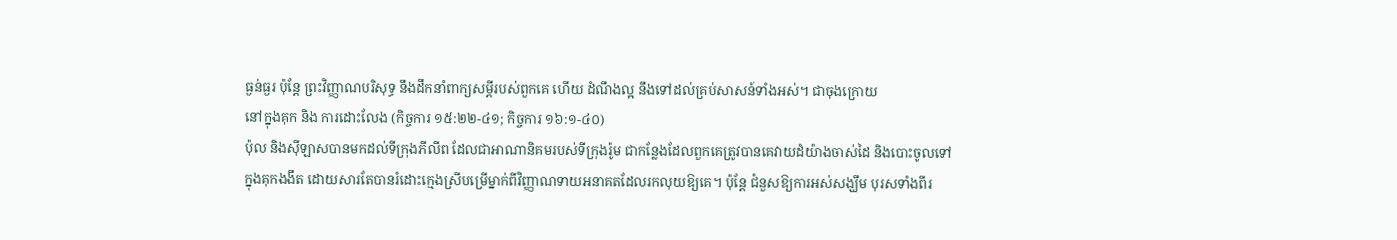ធ្ងន់ធ្ងរ ប៉ុន្តែ ព្រះវិញ្ញាណបរិសុទ្ធ នឹងដឹកនាំពាក្យសម្តីរបស់ពួកគេ ហើយ ដំណឹងល្អ នឹងទៅដល់គ្រប់សាសន៍ទាំងអស់។ ជាចុងក្រោយ
នៅក្នុងគុក និង ការដោះលែង (កិច្ចការ ១៥:២២-៤១; កិច្ចការ ១៦:១-៤០)
ប៉ុល និងស៊ីឡាសបានមកដល់ទីក្រុងភីលីព ដែលជាអាណានិគមរបស់ទីក្រុងរ៉ូម ជាកន្លែងដែលពួកគេត្រូវបានគេវាយដំយ៉ាងចាស់ដៃ និងបោះចូលទៅក្នុងគុកងងឹត ដោយសារតែបានរំដោះក្មេងស្រីបម្រើម្នាក់ពីវិញ្ញាណទាយអនាគតដែលរកលុយឱ្យគេ។ ប៉ុន្តែ ជំនួសឱ្យការអស់សង្ឃឹម បុរសទាំងពីរ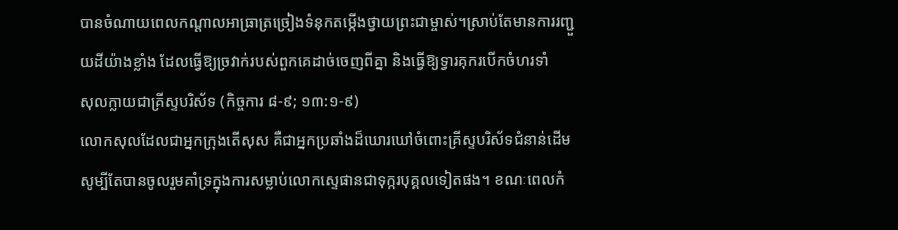បានចំណាយពេលកណ្តាលអាធ្រាត្រច្រៀងទំនុកតម្កើងថ្វាយព្រះជាម្ចាស់។ស្រាប់តែមានការរញ្ជួយដីយ៉ាងខ្លាំង ដែលធ្វើឱ្យច្រវាក់របស់ពួកគេដាច់ចេញពីគ្នា និងធ្វើឱ្យទ្វារគុករបើកចំហរទាំ
សុលក្លាយជាគ្រីស្ទបរិស័ទ (កិច្ចការ ៨-៩; ១៣:១-៩)
លោកសុលដែលជាអ្នកក្រុងតើសុស គឺជាអ្នកប្រឆាំងដ៏ឃោរឃៅចំពោះគ្រីស្ទបរិស័ទជំនាន់ដើម សូម្បីតែបានចូលរួមគាំទ្រក្នុងការសម្លាប់លោកស្ទេផានជាទុក្ករបុគ្គលទៀតផង។ ខណៈពេលកំ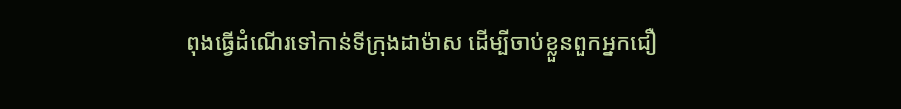ពុងធ្វើដំណើរទៅកាន់ទីក្រុងដាម៉ាស ដើម្បីចាប់ខ្លួនពួកអ្នកជឿ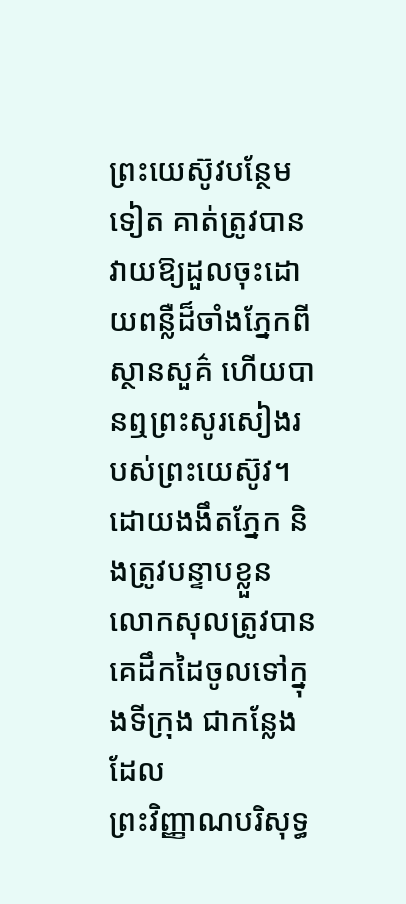ព្រះយេស៊ូវបន្ថែមទៀត គាត់ត្រូវបានវាយឱ្យដួលចុះដោយពន្លឺដ៏ចាំងភ្នែកពីស្ថានសួគ៌ ហើយបានឮព្រះសូរសៀងរបស់ព្រះយេស៊ូវ។ ដោយងងឹតភ្នែក និងត្រូវបន្ទាបខ្លួន លោកសុលត្រូវបានគេដឹកដៃចូលទៅក្នុងទីក្រុង ជាកន្លែងដែល
ព្រះវិញ្ញាណបរិសុទ្ធ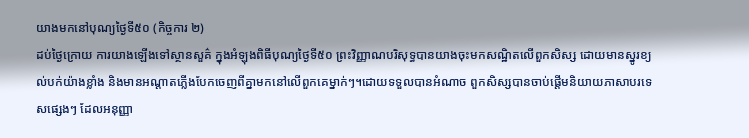យាងមកនៅបុណ្យថ្ងៃទី៥០ (កិច្ចការ ២)
ដប់ថ្ងៃក្រោយ ការយាងឡើងទៅស្ថានសួគ៌ ក្នុងអំឡុងពិធីបុណ្យថ្ងៃទី៥០ ព្រះវិញ្ញាណបរិសុទ្ធបានយាងចុះមកសណ្ឋិតលើពួកសិស្ស ដោយមានស្នូរខ្យល់បក់យ៉ាងខ្លាំង និងមានអណ្ដាតភ្លើងបែកចេញពីគ្នាមកនៅលើពួកគេម្នាក់ៗ។ដោយទទួលបានអំណាច ពួកសិស្សបានចាប់ផ្តើមនិយាយភាសាបរទេសផ្សេងៗ ដែលអនុញ្ញា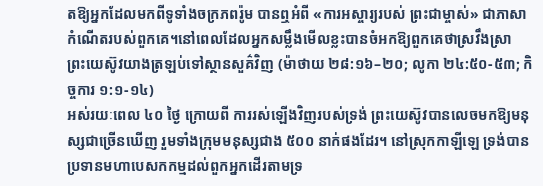តឱ្យអ្នកដែលមកពីទូទាំងចក្រភពរ៉ូម បានឮអំពី «ការអស្ចារ្យរបស់ ព្រះជាម្ចាស់» ជាភាសាកំណើតរបស់ពួកគេ។នៅពេលដែលអ្នកសម្លឹងមើលខ្លះបានចំអកឱ្យពួកគេថាស្រវឹងស្រា
ព្រះយេស៊ូវយាងត្រឡប់ទៅស្ថានសួគ៌វិញ (ម៉ាថាយ ២៨:១៦–២០; លូកា ២៤:៥០-៥៣; កិច្ចការ ១:១-១៤)
អស់រយៈពេល ៤០ ថ្ងៃ ក្រោយពី ការរស់ឡើងវិញរបស់ទ្រង់ ព្រះយេស៊ូវបានលេចមកឱ្យមនុស្សជាច្រើនឃើញ រួមទាំងក្រុមមនុស្សជាង ៥០០ នាក់ផងដែរ។ នៅស្រុកកាឡីឡេ ទ្រង់បានប្រទានមហាបេសកកម្មដល់ពួកអ្នកដើរតាមទ្រ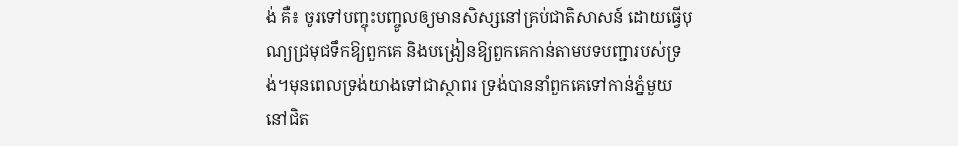ង់ គឺ៖ ចូរទៅបញ្ចុះបញ្ចូលឲ្យមានសិស្សនៅគ្រប់ជាតិសាសន៍ ដោយធ្វើបុណ្យជ្រមុជទឹកឱ្យពួកគេ និងបង្រៀនឱ្យពួកគេកាន់តាមបទបញ្ជារបស់ទ្រង់។មុនពេលទ្រង់យាងទៅជាស្ថាពរ ទ្រង់បាននាំពួកគេទៅកាន់ភ្នំមួយនៅជិត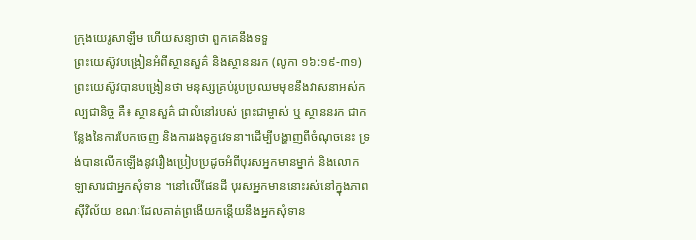ក្រុងយេរូសាឡឹម ហើយសន្យាថា ពួកគេនឹងទទួ
ព្រះយេស៊ូវបង្រៀនអំពីស្ថានសួគ៌ និងស្ថាននរក (លូកា ១៦:១៩-៣១)
ព្រះយេស៊ូវបានបង្រៀនថា មនុស្សគ្រប់រូបប្រឈមមុខនឹងវាសនាអស់កល្បជានិច្ច គឺ៖ ស្ថានសួគ៌ ជាលំនៅរបស់ ព្រះជាម្ចាស់ ឬ ស្ថាននរក ជាកន្លែងនៃការបែកចេញ និងការរងទុក្ខវេទនា។ដើម្បីបង្ហាញពីចំណុចនេះ ទ្រង់បានលើកឡើងនូវរឿងប្រៀបប្រដូចអំពីបុរសអ្នកមានម្នាក់ និងលោកឡាសារជាអ្នកសុំទាន ។នៅលើផែនដី បុរសអ្នកមាននោះរស់នៅក្នុងភាពស៊ីវិល័យ ខណៈដែលគាត់ព្រងើយកន្តើយនឹងអ្នកសុំទាន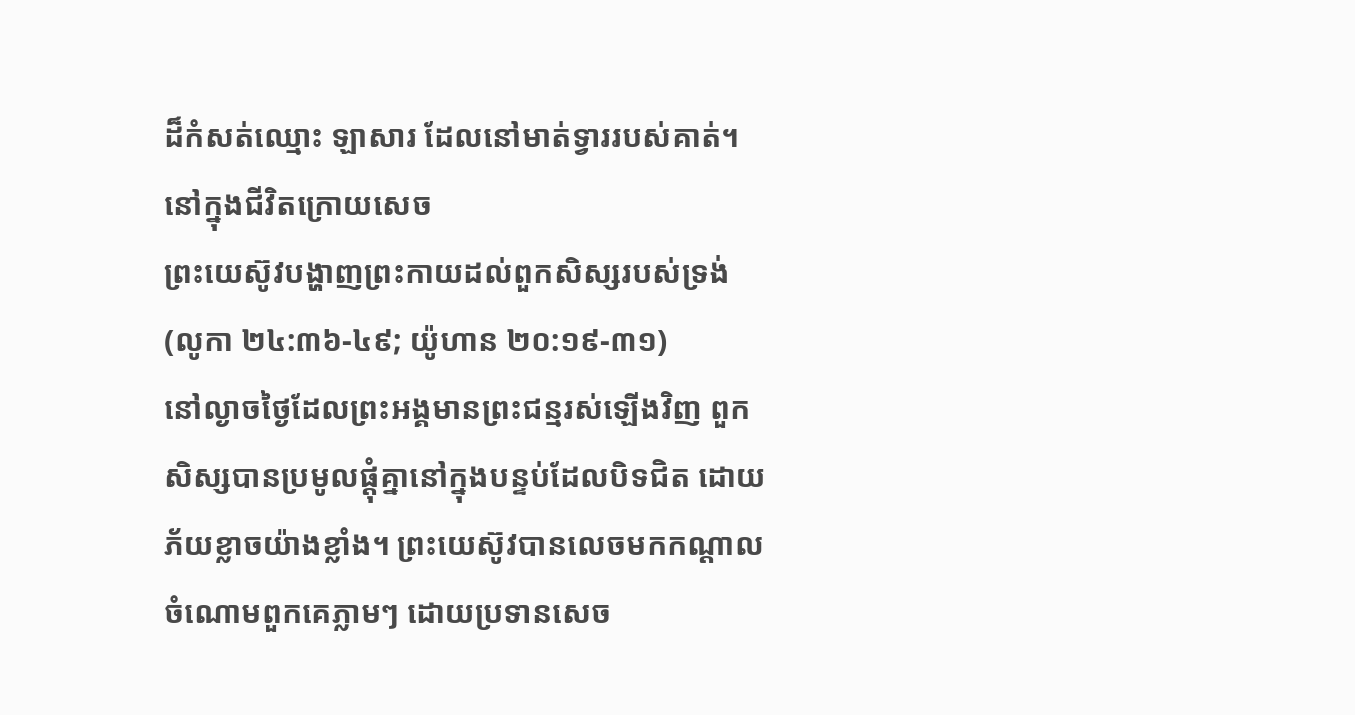ដ៏កំសត់ឈ្មោះ ឡាសារ ដែលនៅមាត់ទ្វាររបស់គាត់។ នៅក្នុងជីវិតក្រោយសេច
ព្រះយេស៊ូវបង្ហាញព្រះកាយដល់ពួកសិស្សរបស់ទ្រង់ (លូកា ២៤:៣៦-៤៩; យ៉ូហាន ២០:១៩-៣១)
នៅល្ងាចថ្ងៃដែលព្រះអង្គមានព្រះជន្មរស់ឡើងវិញ ពួកសិស្សបានប្រមូលផ្តុំគ្នានៅក្នុងបន្ទប់ដែលបិទជិត ដោយភ័យខ្លាចយ៉ាងខ្លាំង។ ព្រះយេស៊ូវបានលេចមកកណ្តាលចំណោមពួកគេភ្លាមៗ ដោយប្រទានសេច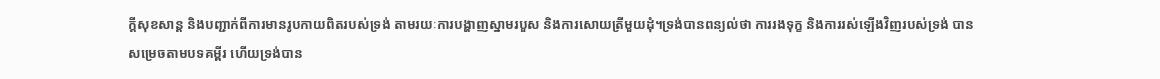ក្តីសុខសាន្ត និងបញ្ជាក់ពីការមានរូបកាយពិតរបស់ទ្រង់ តាមរយៈការបង្ហាញស្នាមរបួស និងការសោយត្រីមួយដុំ។ទ្រង់បានពន្យល់ថា ការរងទុក្ខ និងការរស់ឡើងវិញរបស់ទ្រង់ បានសម្រេចតាមបទគម្ពីរ ហើយទ្រង់បាន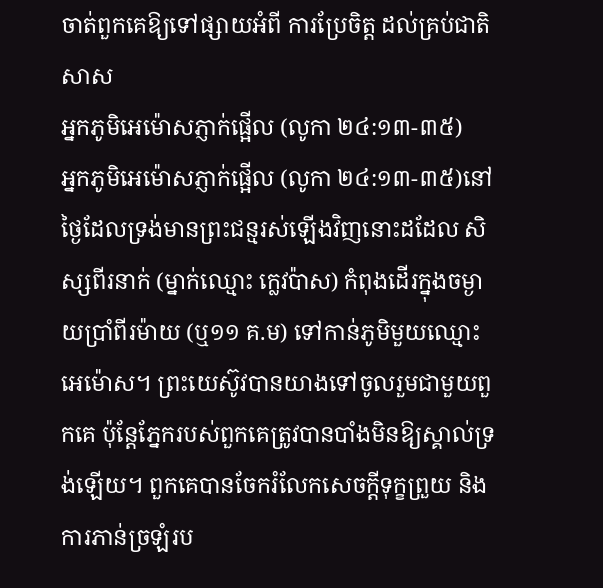ចាត់ពួកគេឱ្យទៅផ្សាយអំពី ការប្រែចិត្ត ដល់គ្រប់ជាតិសាស
អ្នកភូមិអេម៉ោសភ្ញាក់ផ្អើល (លូកា ២៤:១៣-៣៥)
អ្នកភូមិអេម៉ោសភ្ញាក់ផ្អើល (លូកា ២៤:១៣-៣៥)នៅថ្ងៃដែលទ្រង់មានព្រះជន្មរស់ឡើងវិញនោះដដែល សិស្សពីរនាក់ (ម្នាក់ឈ្មោះ ក្លេវប៉ាស) កំពុងដើរក្នុងចម្ងាយប្រាំពីរម៉ាយ (ឬ១១ គ.ម) ទៅកាន់ភូមិមួយឈ្មោះ អេម៉ោស។ ព្រះយេស៊ូវបានយាងទៅចូលរួមជាមួយពួកគេ ប៉ុន្តែភ្នែករបស់ពួកគេត្រូវបានបាំងមិនឱ្យស្គាល់ទ្រង់ឡើយ។ ពួកគេបានចែករំលែកសេចក្តីទុក្ខព្រួយ និងការភាន់ច្រឡំរប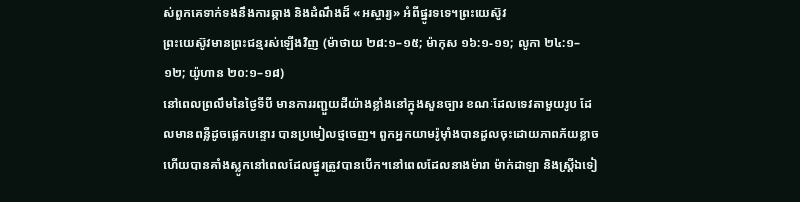ស់ពួកគេទាក់ទងនឹងការឆ្កាង និងដំណឹងដ៏ «អស្ចារ្យ» អំពីផ្នូរទទេ។ព្រះយេស៊ូវ
ព្រះយេស៊ូវមានព្រះជន្មរស់ឡើងវិញ (ម៉ាថាយ ២៨:១–១៥; ម៉ាកុស ១៦:១-១១; លូកា ២៤:១–១២; យ៉ូហាន ២០:១–១៨)
នៅពេលព្រលឹមនៃថ្ងៃទីបី មានការរញ្ជួយដីយ៉ាងខ្លាំងនៅក្នុងសួនច្បារ ខណៈដែលទេវតាមួយរូប ដែលមានពន្លឺដូចផ្លេកបន្ទោរ បានប្រមៀលថ្មចេញ។ ពួកអ្នកយាមរ៉ូម៉ាំងបានដួលចុះដោយភាពភ័យខ្លាច ហើយបានគាំងស្លូកនៅពេលដែលផ្នូរត្រូវបានបើក។នៅពេលដែលនាងម៉ារា ម៉ាក់ដាឡា និងស្ត្រីឯទៀ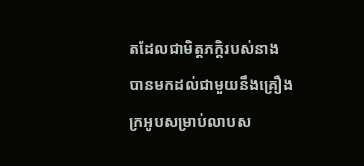តដែលជាមិត្តភក្តិរបស់នាង បានមកដល់ជាមួយនឹងគ្រឿងក្រអូបសម្រាប់លាបស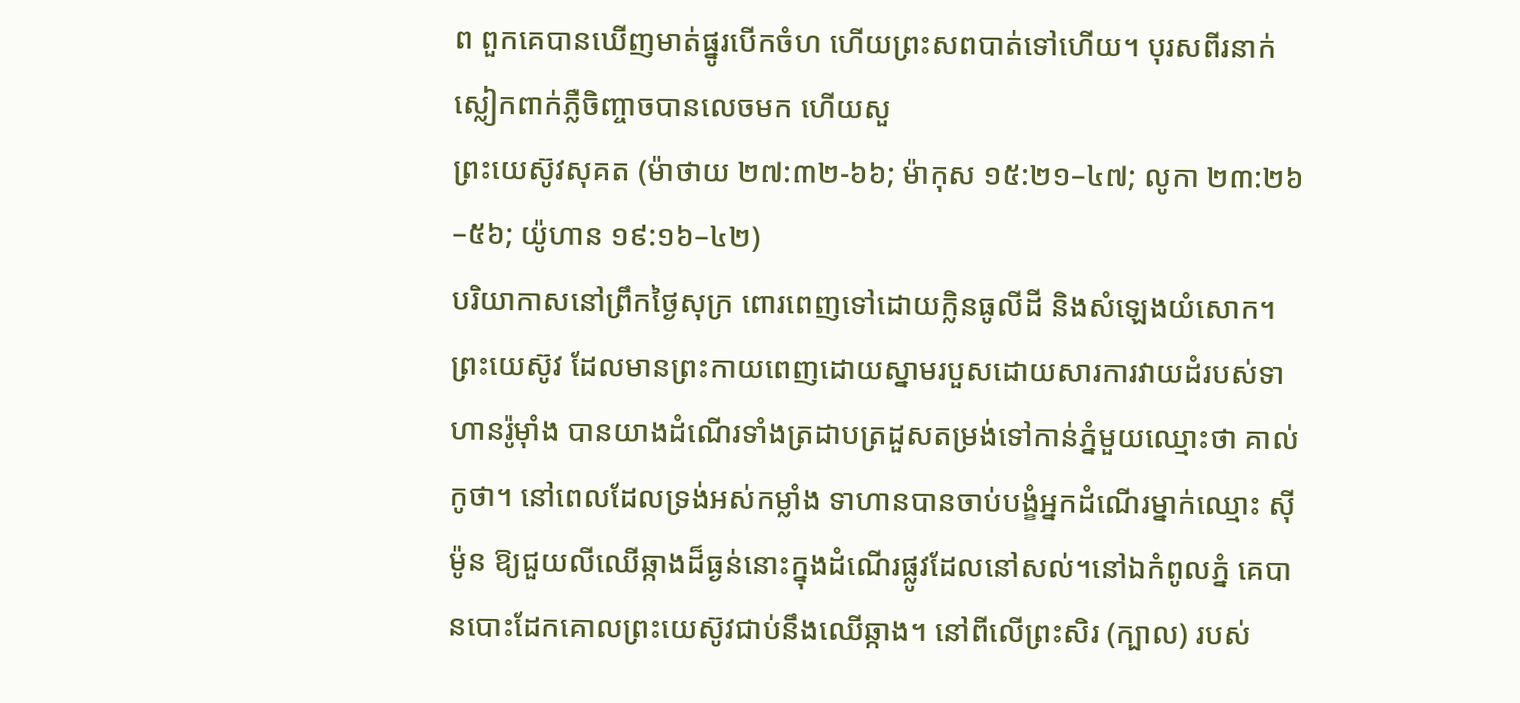ព ពួកគេបានឃើញមាត់ផ្នូរបើកចំហ ហើយព្រះសពបាត់ទៅហើយ។ បុរសពីរនាក់ស្លៀកពាក់ភ្លឺចិញ្ចាចបានលេចមក ហើយសួ
ព្រះយេស៊ូវសុគត (ម៉ាថាយ ២៧:៣២-៦៦; ម៉ាកុស ១៥:២១–៤៧; លូកា ២៣:២៦–៥៦; យ៉ូហាន ១៩:១៦–៤២)
បរិយាកាសនៅព្រឹកថ្ងៃសុក្រ ពោរពេញទៅដោយក្លិនធូលីដី និងសំឡេងយំសោក។ ព្រះយេស៊ូវ ដែលមានព្រះកាយពេញដោយស្នាមរបួសដោយសារការវាយដំរបស់ទាហានរ៉ូម៉ាំង បានយាងដំណើរទាំងត្រដាបត្រដួសតម្រង់ទៅកាន់ភ្នំមួយឈ្មោះថា គាល់កូថា។ នៅពេលដែលទ្រង់អស់កម្លាំង ទាហានបានចាប់បង្ខំអ្នកដំណើរម្នាក់ឈ្មោះ ស៊ីម៉ូន ឱ្យជួយលីឈើឆ្កាងដ៏ធ្ងន់នោះក្នុងដំណើរផ្លូវដែលនៅសល់។នៅឯកំពូលភ្នំ គេបានបោះដែកគោលព្រះយេស៊ូវជាប់នឹងឈើឆ្កាង។ នៅពីលើព្រះសិរ (ក្បាល) របស់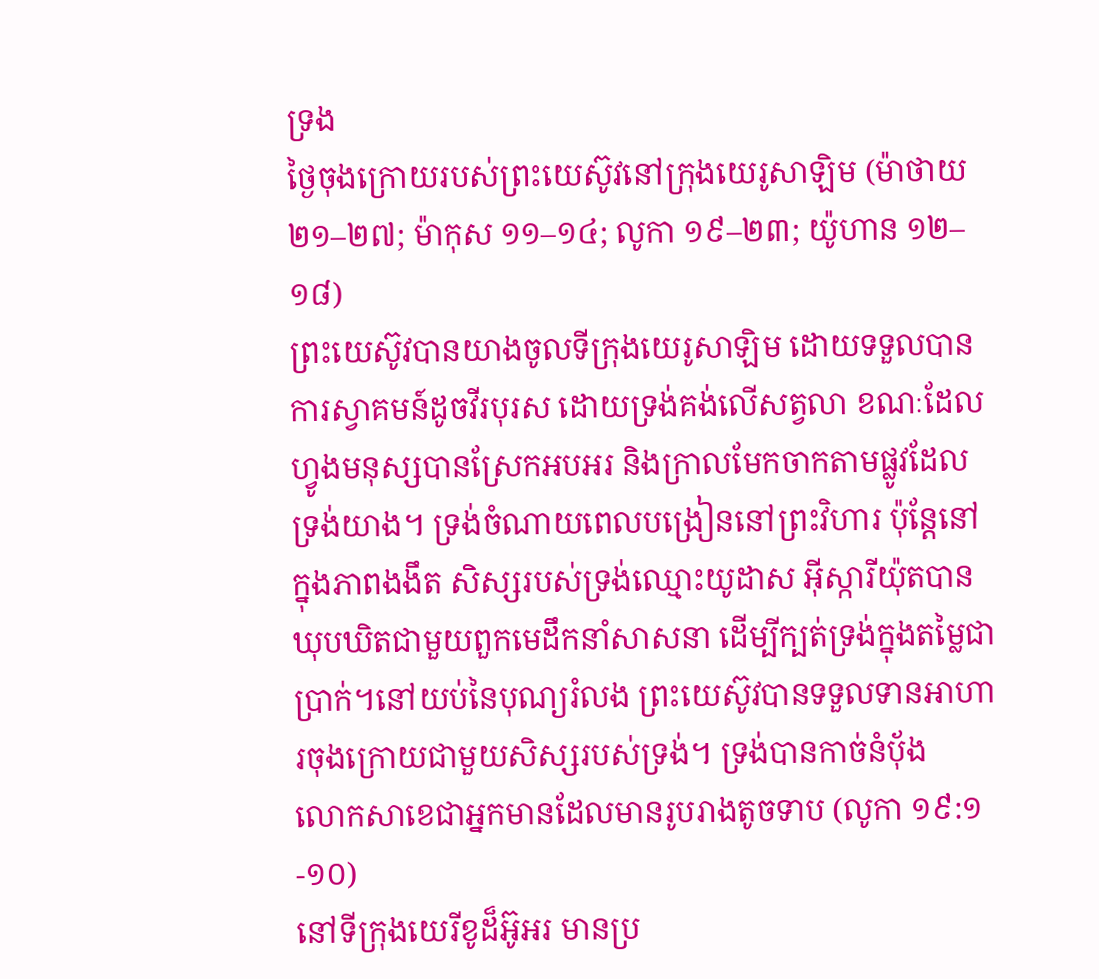ទ្រង
ថ្ងៃចុងក្រោយរបស់ព្រះយេស៊ូវនៅក្រុងយេរូសាឡិម (ម៉ាថាយ ២១–២៧; ម៉ាកុស ១១–១៤; លូកា ១៩–២៣; យ៉ូហាន ១២–១៨)
ព្រះយេស៊ូវបានយាងចូលទីក្រុងយេរូសាឡិម ដោយទទួលបានការស្វាគមន៍ដូចវីរបុរស ដោយទ្រង់គង់លើសត្វលា ខណៈដែលហ្វូងមនុស្សបានស្រែកអបអរ និងក្រាលមែកចាកតាមផ្លូវដែលទ្រង់យាង។ ទ្រង់ចំណាយពេលបង្រៀននៅព្រះវិហារ ប៉ុន្តែនៅក្នុងភាពងងឹត សិស្សរបស់ទ្រង់ឈ្មោះយូដាស អ៊ីស្ការីយ៉ុតបានឃុបឃិតជាមួយពួកមេដឹកនាំសាសនា ដើម្បីក្បត់ទ្រង់ក្នុងតម្លៃជាប្រាក់។នៅយប់នៃបុណ្យរំលង ព្រះយេស៊ូវបានទទួលទានអាហារចុងក្រោយជាមួយសិស្សរបស់ទ្រង់។ ទ្រង់បានកាច់នំប័ុង
លោកសាខេជាអ្នកមានដែលមានរូបរាងតូចទាប (លូកា ១៩:១-១០)
នៅទីក្រុងយេរីខូដ៏អ៊ូអរ មានប្រ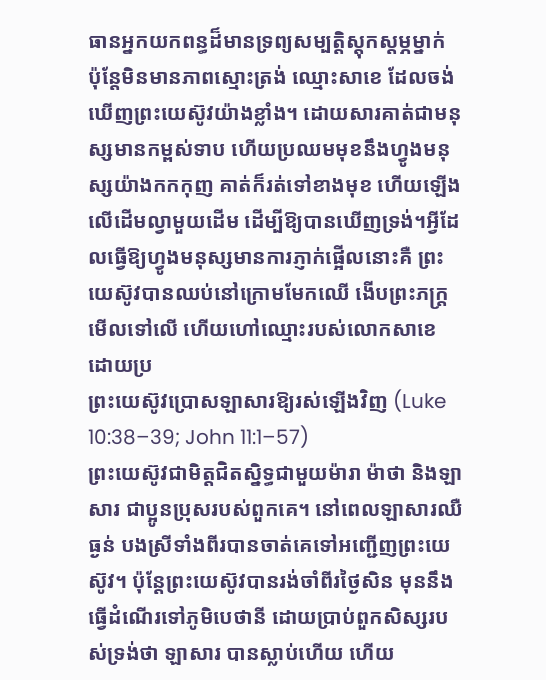ធានអ្នកយកពន្ធដ៏មានទ្រព្យសម្បត្តិស្តុកស្តម្ភម្នាក់ ប៉ុន្តែមិនមានភាពស្មោះត្រង់ ឈ្មោះសាខេ ដែលចង់ឃើញព្រះយេស៊ូវយ៉ាងខ្លាំង។ ដោយសារគាត់ជាមនុស្សមានកម្ពស់ទាប ហើយប្រឈមមុខនឹងហ្វូងមនុស្សយ៉ាងកកកុញ គាត់ក៏រត់ទៅខាងមុខ ហើយឡើងលើដើមល្វាមួយដើម ដើម្បីឱ្យបានឃើញទ្រង់។អ្វីដែលធ្វើឱ្យហ្វូងមនុស្សមានការភ្ញាក់ផ្អើលនោះគឺ ព្រះយេស៊ូវបានឈប់នៅក្រោមមែកឈើ ងើបព្រះភក្ត្រមើលទៅលើ ហើយហៅឈ្មោះរបស់លោកសាខេ ដោយប្រ
ព្រះយេស៊ូវប្រោសឡាសារឱ្យរស់ឡើងវិញ (Luke 10:38–39; John 11:1–57)
ព្រះយេស៊ូវជាមិត្តជិតស្និទ្ធជាមួយម៉ារា ម៉ាថា និងឡាសារ ជាប្អូនប្រុសរបស់ពួកគេ។ នៅពេលឡាសារឈឺធ្ងន់ បងស្រីទាំងពីរបានចាត់គេទៅអញ្ជើញព្រះយេស៊ូវ។ ប៉ុន្តែព្រះយេស៊ូវបានរង់ចាំពីរថ្ងៃសិន មុននឹងធ្វើដំណើរទៅភូមិបេថានី ដោយប្រាប់ពួកសិស្សរបស់ទ្រង់ថា ឡាសារ បានស្លាប់ហើយ ហើយ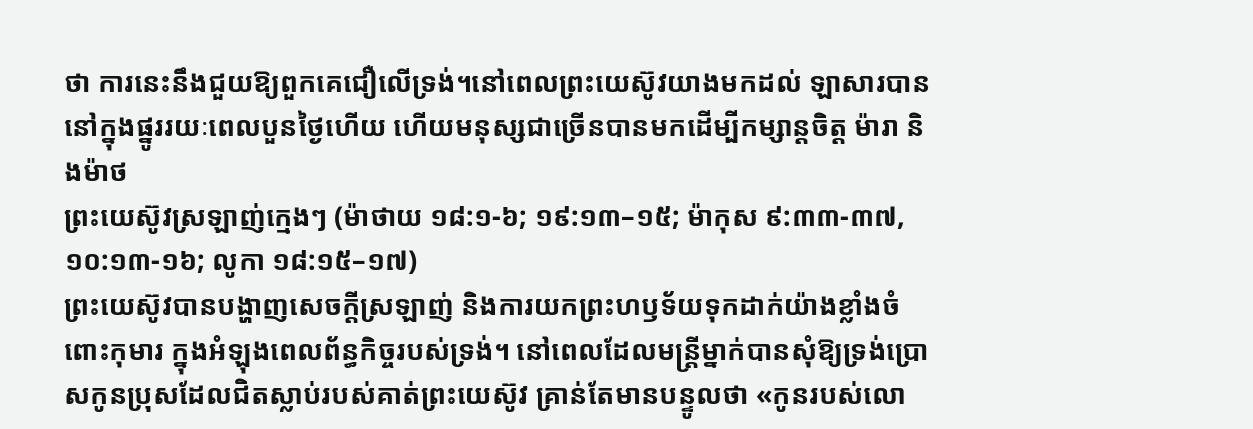ថា ការនេះនឹងជួយឱ្យពួកគេជឿលើទ្រង់។នៅពេលព្រះយេស៊ូវយាងមកដល់ ឡាសារបាននៅក្នុងផ្នូររយៈពេលបួនថ្ងៃហើយ ហើយមនុស្សជាច្រើនបានមកដើម្បីកម្សាន្តចិត្ត ម៉ារា និងម៉ាថ
ព្រះយេស៊ូវស្រឡាញ់ក្មេងៗ (ម៉ាថាយ ១៨:១-៦; ១៩:១៣–១៥; ម៉ាកុស ៩:៣៣-៣៧, ១០:១៣-១៦; លូកា ១៨:១៥–១៧)
ព្រះយេស៊ូវបានបង្ហាញសេចក្តីស្រឡាញ់ និងការយកព្រះហឫទ័យទុកដាក់យ៉ាងខ្លាំងចំពោះកុមារ ក្នុងអំឡុងពេលព័ន្ធកិច្ចរបស់ទ្រង់។ នៅពេលដែលមន្ត្រីម្នាក់បានសុំឱ្យទ្រង់ប្រោសកូនប្រុសដែលជិតស្លាប់របស់គាត់ព្រះយេស៊ូវ គ្រាន់តែមានបន្ទូលថា «កូនរបស់លោ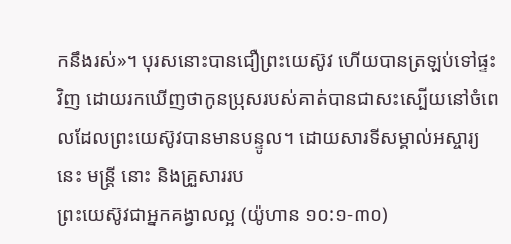កនឹងរស់»។ បុរសនោះបានជឿព្រះយេស៊ូវ ហើយបានត្រឡប់ទៅផ្ទះវិញ ដោយរកឃើញថាកូនប្រុសរបស់គាត់បានជាសះស្បើយនៅចំពេលដែលព្រះយេស៊ូវបានមានបន្ទូល។ ដោយសារទីសម្គាល់អស្ចារ្យនេះ មន្ត្រី នោះ និងគ្រួសាររប
ព្រះយេស៊ូវជាអ្នកគង្វាលល្អ (យ៉ូហាន ១០:១-៣០)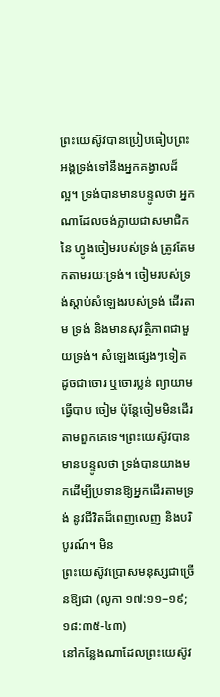ព្រះយេស៊ូវបានប្រៀបធៀបព្រះអង្គទ្រង់ទៅនឹងអ្នកគង្វាលដ៏ល្អ។ ទ្រង់បានមានបន្ទូលថា អ្នកណាដែលចង់ក្លាយជាសមាជិកនៃ ហ្វូងចៀមរបស់ទ្រង់ ត្រូវតែមកតាមរយៈទ្រង់។ ចៀមរបស់ទ្រង់ស្តាប់សំឡេងរបស់ទ្រង់ ដើរតាម ទ្រង់ និងមានសុវត្ថិភាពជាមួយទ្រង់។ សំឡេងផ្សេងៗទៀត ដូចជាចោរ ឬចោរប្លន់ ព្យាយាមធ្វើបាប ចៀម ប៉ុន្តែចៀមមិនដើរតាមពួកគេទេ។ព្រះយេស៊ូវបានមានបន្ទូលថា ទ្រង់បានយាងមកដើម្បីប្រទានឱ្យអ្នកដើរតាមទ្រង់ នូវជីវិតដ៏ពេញលេញ និងបរិបូរណ៍។ មិន
ព្រះយេស៊ូវប្រោសមនុស្សជាច្រើនឱ្យជា (លូកា ១៧:១១–១៩; ១៨:៣៥-៤៣)
នៅកន្លែងណាដែលព្រះយេស៊ូវ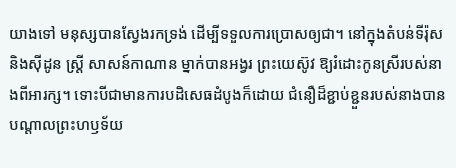យាងទៅ មនុស្សបានស្វែងរកទ្រង់ ដើម្បីទទួលការប្រោសឲ្យជា។ នៅក្នុងតំបន់ទីរ៉ុស និងស៊ីដូន ស្ត្រី សាសន៍កាណាន ម្នាក់បានអង្វរ ព្រះយេស៊ូវ ឱ្យរំដោះកូនស្រីរបស់នាងពីអារក្ស។ ទោះបីជាមានការបដិសេធដំបូងក៏ដោយ ជំនឿដ៏ខ្ជាប់ខ្ជួនរបស់នាងបានបណ្តាលព្រះហឫទ័យ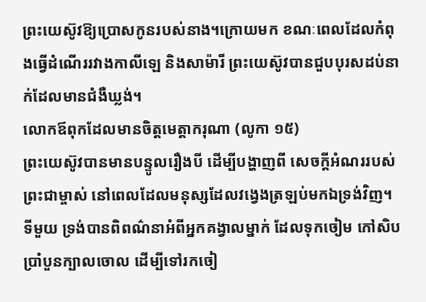ព្រះយេស៊ូវឱ្យប្រោសកូនរបស់នាង។ក្រោយមក ខណៈពេលដែលកំពុងធ្វើដំណើររវាងកាលីឡេ និងសាម៉ារី ព្រះយេស៊ូវបានជួបបុរសដប់នាក់ដែលមានជំងឺឃ្លង់។
លោកឪពុកដែលមានចិត្តមេត្តាករុណា (លូកា ១៥)
ព្រះយេស៊ូវបានមានបន្ទូលរឿងបី ដើម្បីបង្ហាញពី សេចក្តីអំណររបស់ ព្រះជាម្ចាស់ នៅពេលដែលមនុស្សដែលវង្វេងត្រឡប់មកឯទ្រង់វិញ។ ទីមួយ ទ្រង់បានពិពណ៌នាអំពីអ្នកគង្វាលម្នាក់ ដែលទុកចៀម កៅសិបប្រាំបួនក្បាលចោល ដើម្បីទៅរកចៀ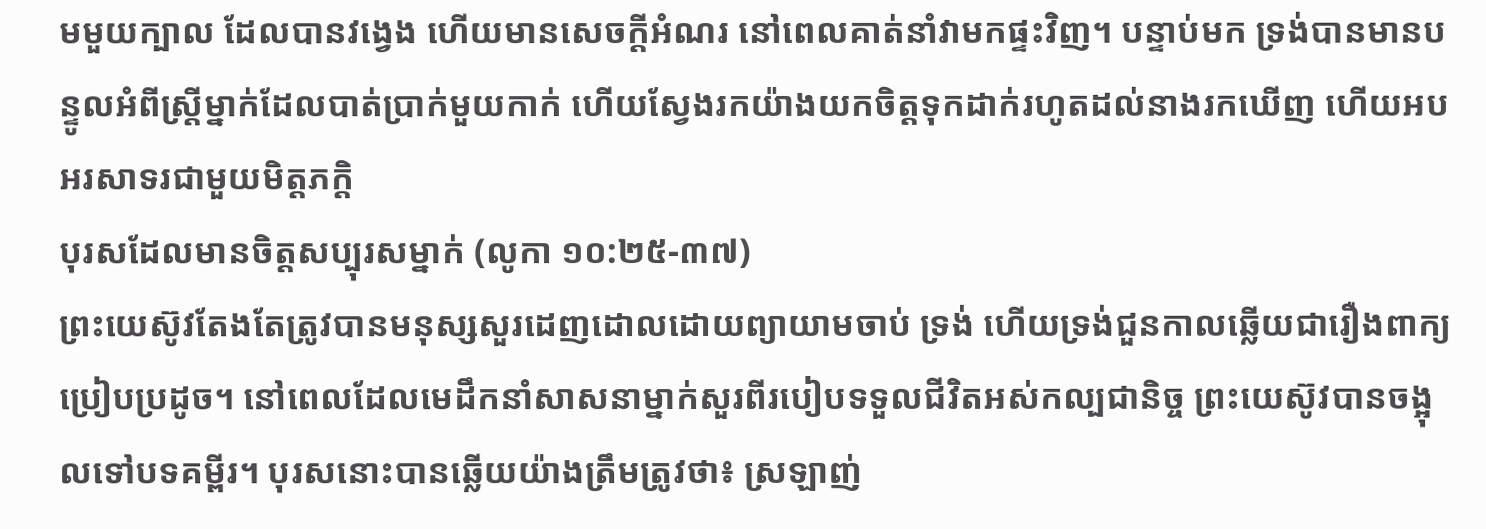មមួយក្បាល ដែលបានវង្វេង ហើយមានសេចក្តីអំណរ នៅពេលគាត់នាំវាមកផ្ទះវិញ។ បន្ទាប់មក ទ្រង់បានមានបន្ទូលអំពីស្ត្រីម្នាក់ដែលបាត់ប្រាក់មួយកាក់ ហើយស្វែងរកយ៉ាងយកចិត្តទុកដាក់រហូតដល់នាងរកឃើញ ហើយអបអរសាទរជាមួយមិត្តភក្តិ
បុរសដែលមានចិត្តសប្បុរសម្នាក់ (លូកា ១០:២៥-៣៧)
ព្រះយេស៊ូវតែងតែត្រូវបានមនុស្សសួរដេញដោលដោយព្យាយាមចាប់ ទ្រង់ ហើយទ្រង់ជួនកាលឆ្លើយជារឿងពាក្យប្រៀបប្រដូច។ នៅពេលដែលមេដឹកនាំសាសនាម្នាក់សួរពីរបៀបទទួលជីវិតអស់កល្បជានិច្ច ព្រះយេស៊ូវបានចង្អុលទៅបទគម្ពីរ។ បុរសនោះបានឆ្លើយយ៉ាងត្រឹមត្រូវថា៖ ស្រឡាញ់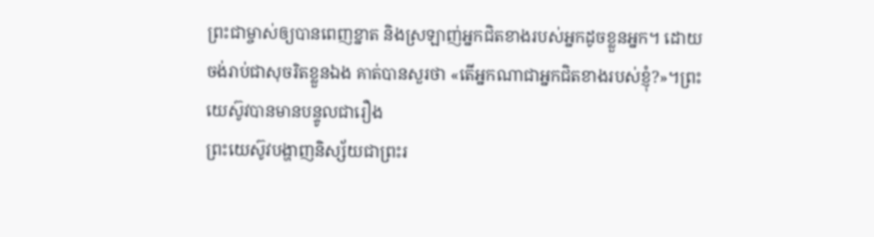ព្រះជាម្ចាស់ឲ្យបានពេញខ្នាត និងស្រឡាញ់អ្នកជិតខាងរបស់អ្នកដូចខ្លួនអ្នក។ ដោយចង់រាប់ជាសុចរិតខ្លួនឯង គាត់បានសួរថា «តើអ្នកណាជាអ្នកជិតខាងរបស់ខ្ញុំ?»។ព្រះយេស៊ូវបានមានបន្ទូលជារឿង
ព្រះយេស៊ូវបង្ហាញនិស្ស័យជាព្រះរ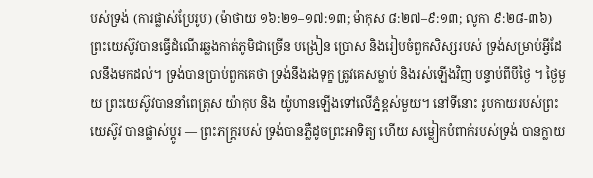បស់ទ្រង់ (ការផ្លាស់ប្រែរូប) (ម៉ាថាយ ១៦:២១–១៧:១៣; ម៉ាកុស ៨:២៧–៩:១៣; លូកា ៩:២៨-៣៦)
ព្រះយេស៊ូវបានធ្វើដំណើរឆ្លងកាត់ភូមិជាច្រើន បង្រៀន ប្រោស និងរៀបចំពួកសិស្សរបស់ ទ្រង់សម្រាប់អ្វីដែលនឹងមកដល់។ ទ្រង់បានប្រាប់ពួកគេថា ទ្រង់នឹងរងទុក្ខ ត្រូវគេសម្លាប់ និងរស់ឡើងវិញ បន្ទាប់ពីបីថ្ងៃ ។ ថ្ងៃមួយ ព្រះយេស៊ូវបាននាំពេត្រុស យ៉ាកុប និង យ៉ូហានឡើងទៅលើភ្នំខ្ពស់មួយ។ នៅទីនោះ រូបកាយរបស់ព្រះយេស៊ូវ បានផ្លាស់ប្តូរ — ព្រះភក្ត្ររបស់ ទ្រង់បានភ្លឺដូចព្រះអាទិត្យ ហើយ សម្លៀកបំពាក់របស់ទ្រង់ បានក្លាយ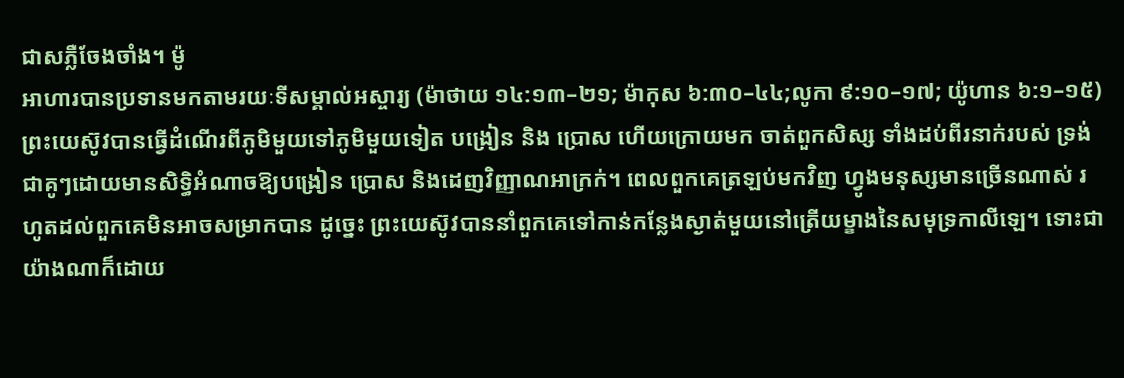ជាសភ្លឺចែងចាំង។ ម៉ូ
អាហារបានប្រទានមកតាមរយៈទីសម្គាល់អស្ចារ្យ (ម៉ាថាយ ១៤:១៣–២១; ម៉ាកុស ៦:៣០–៤៤;លូកា ៩:១០–១៧; យ៉ូហាន ៦:១–១៥)
ព្រះយេស៊ូវបានធ្វើដំណើរពីភូមិមួយទៅភូមិមួយទៀត បង្រៀន និង ប្រោស ហើយក្រោយមក ចាត់ពួកសិស្ស ទាំងដប់ពីរនាក់របស់ ទ្រង់ ជាគូៗដោយមានសិទ្ធិអំណាចឱ្យបង្រៀន ប្រោស និងដេញវិញ្ញាណអាក្រក់។ ពេលពួកគេត្រឡប់មកវិញ ហ្វូងមនុស្សមានច្រើនណាស់ រហូតដល់ពួកគេមិនអាចសម្រាកបាន ដូច្នេះ ព្រះយេស៊ូវបាននាំពួកគេទៅកាន់កន្លែងស្ងាត់មួយនៅត្រើយម្ខាងនៃសមុទ្រកាលីឡេ។ ទោះជាយ៉ាងណាក៏ដោយ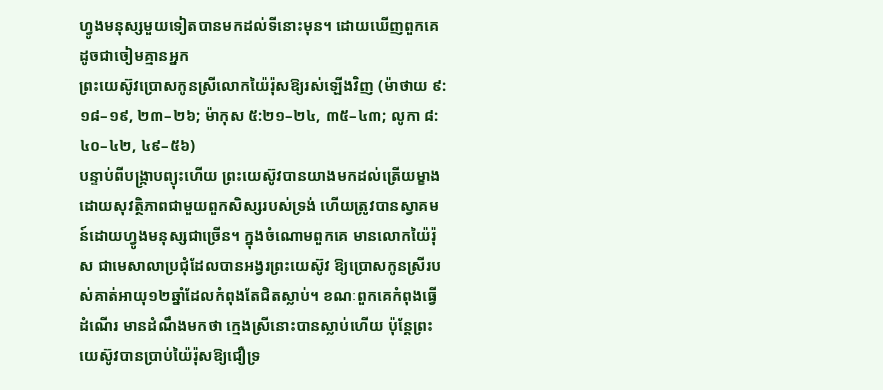ហ្វូងមនុស្សមួយទៀតបានមកដល់ទីនោះមុន។ ដោយឃើញពួកគេដូចជាចៀមគ្មានអ្នក
ព្រះយេស៊ូវប្រោសកូនស្រីលោកយ៉ៃរ៉ុសឱ្យរស់ឡើងវិញ (ម៉ាថាយ ៩:១៨–១៩, ២៣–២៦; ម៉ាកុស ៥:២១–២៤, ៣៥–៤៣; លូកា ៨:៤០–៤២, ៤៩–៥៦)
បន្ទាប់ពីបង្ក្រាបព្យុះហើយ ព្រះយេស៊ូវបានយាងមកដល់ត្រើយម្ខាងដោយសុវត្ថិភាពជាមួយពួកសិស្សរបស់ទ្រង់ ហើយត្រូវបានស្វាគមន៍ដោយហ្វូងមនុស្សជាច្រើន។ ក្នុងចំណោមពួកគេ មានលោកយ៉ៃរ៉ុស ជាមេសាលាប្រជុំដែលបានអង្វរព្រះយេស៊ូវ ឱ្យប្រោសកូនស្រីរបស់គាត់អាយុ១២ឆ្នាំដែលកំពុងតែជិតស្លាប់។ ខណៈពួកគេកំពុងធ្វើដំណើរ មានដំណឹងមកថា ក្មេងស្រីនោះបានស្លាប់ហើយ ប៉ុន្តែព្រះយេស៊ូវបានប្រាប់យ៉ៃរ៉ុសឱ្យជឿទ្រ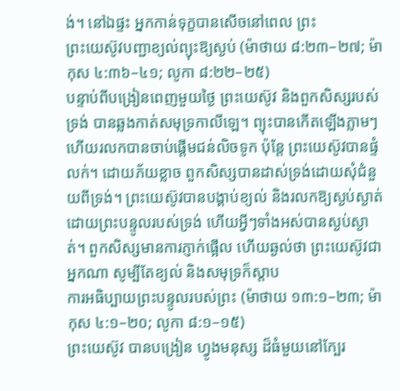ង់។ នៅឯផ្ទះ អ្នកកាន់ទុក្ខបានសើចនៅពេល ព្រះ
ព្រះយេស៊ូវបញ្ជាខ្យល់ព្យុះឱ្យស្ងប់ (ម៉ាថាយ ៨:២៣–២៧; ម៉ាកុស ៤:៣៦–៤១; លូកា ៨:២២–២៥)
បន្ទាប់ពីបង្រៀនពេញមួយថ្ងៃ ព្រះយេស៊ូវ និងពួកសិស្សរបស់ទ្រង់ បានឆ្លងកាត់សមុទ្រកាលីឡេ។ ព្យុះបានកើតឡើងភ្លាមៗ ហើយរលកបានចាប់ផ្តើមជន់លិចទូក ប៉ុន្តែ ព្រះយេស៊ូវបានផ្ទំលក់។ ដោយភ័យខ្លាច ពួកសិស្សបានដាស់ទ្រង់ដោយសុំជំនួយពីទ្រង់។ ព្រះយេស៊ូវបានបង្គាប់ខ្យល់ និងរលកឱ្យស្ងប់ស្ងាត់ដោយព្រះបន្ទូលរបស់ទ្រង់ ហើយអ្វីៗទាំងអស់បានស្ងប់ស្ងាត់។ ពួកសិស្សមានការភ្ញាក់ផ្អើល ហើយឆ្ងល់ថា ព្រះយេស៊ូវជាអ្នកណា សូម្បីតែខ្យល់ និងសមុទ្រក៏ស្តាប
ការអធិប្បាយព្រះបន្ទូលរបស់ព្រះ (ម៉ាថាយ ១៣:១–២៣; ម៉ាកុស ៤:១–២០; លូកា ៨:១–១៥)
ព្រះយេស៊ូវ បានបង្រៀន ហ្វូងមនុស្ស ដ៏ធំមួយនៅក្បែរ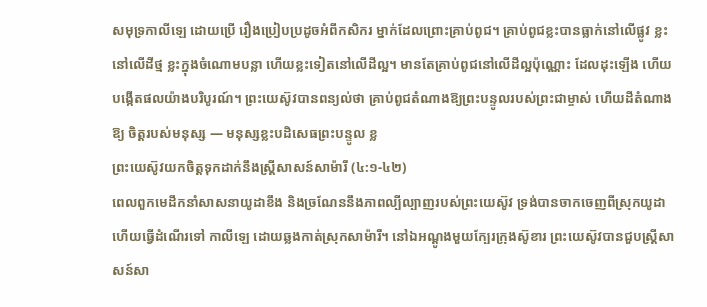សមុទ្រកាលីឡេ ដោយប្រើ រឿងប្រៀបប្រដូចអំពីកសិករ ម្នាក់ដែលព្រោះគ្រាប់ពូជ។ គ្រាប់ពូជខ្លះបានធ្លាក់នៅលើផ្លូវ ខ្លះនៅលើដីថ្ម ខ្លះក្នុងចំណោមបន្លា ហើយខ្លះទៀតនៅលើដីល្អ។ មានតែគ្រាប់ពូជនៅលើដីល្អប៉ុណ្ណោះ ដែលដុះឡើង ហើយបង្កើតផលយ៉ាងបរិបូរណ៍។ ព្រះយេស៊ូវបានពន្យល់ថា គ្រាប់ពូជតំណាងឱ្យព្រះបន្ទូលរបស់ព្រះជាម្ចាស់ ហើយដីតំណាងឱ្យ ចិត្តរបស់មនុស្ស — មនុស្សខ្លះបដិសេធព្រះបន្ទូល ខ្ល
ព្រះយេស៊ូវយកចិត្ដទុកដាក់នឹងស្ដ្រីសាសន៍សាម៉ារី (៤:១-៤២)
ពេលពួកមេដឹកនាំសាសនាយូដាខឹង និងច្រណែននឹងភាពល្បីល្បាញរបស់ព្រះយេស៊ូវ ទ្រង់បានចាកចេញពីស្រុកយូដា ហើយធ្វើដំណើរទៅ កាលីឡេ ដោយឆ្លងកាត់ស្រុកសាម៉ារី។ នៅឯអណ្តូងមួយក្បែរក្រុងស៊ូខារ ព្រះយេស៊ូវបានជួបស្ត្រីសាសន៍សា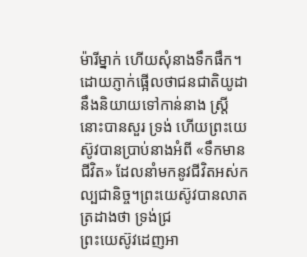ម៉ារីម្នាក់ ហើយសុំនាងទឹកផឹក។ ដោយភ្ញាក់ផ្អើលថាជនជាតិយូដានឹងនិយាយទៅកាន់នាង ស្ត្រីនោះបានសួរ ទ្រង់ ហើយព្រះយេស៊ូវបានប្រាប់នាងអំពី «ទឹកមានជីវិត» ដែលនាំមកនូវជីវិតអស់កល្បជានិច្ច។ព្រះយេស៊ូវបានលាតត្រដាងថា ទ្រង់ជ្រ
ព្រះយេស៊ូវដេញអា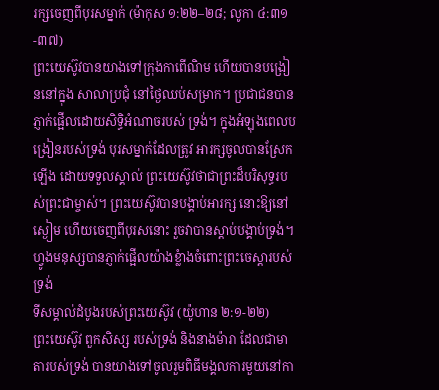រក្សចេញពីបុរសម្នាក់ (ម៉ាកុស ១:២២–២៨; លូកា ៤:៣១-៣៧)
ព្រះយេស៊ូវបានយាងទៅក្រុងកាពើណិម ហើយបានបង្រៀននៅក្នុង សាលាប្រជុំ នៅថ្ងៃឈប់សម្រាក។ ប្រជាជនបានភ្ញាក់ផ្អើលដោយសិទ្ធិអំណាចរបស់ ទ្រង់។ ក្នុងអំឡុងពេលបង្រៀនរបស់ទ្រង់ បុរសម្នាក់ដែលត្រូវ អារក្សចូលបានស្រែកឡើង ដោយទទួលស្គាល់ ព្រះយេស៊ូវថាជាព្រះដ៏បរិសុទ្ធរបស់ព្រះជាម្ចាស់។ ព្រះយេស៊ូវបានបង្គាប់អារក្ស នោះឱ្យនៅស្ងៀម ហើយចេញពីបុរសនោះ រួចវាបានស្តាប់បង្គាប់ទ្រង់។ ហ្វូងមនុស្សបានភ្ញាក់ផ្អើលយ៉ាងខ្លំាងចំពោះព្រះចេស្តារបស់ ទ្រង់
ទីសម្គាល់ដំបូងរបស់ព្រះយេស៊ូវ (យ៉ូហាន ២:១-២២)
ព្រះយេស៊ូវ ពួកសិស្ស របស់ទ្រង់ និងនាងម៉ារា ដែលជាមាតារបស់ទ្រង់ បានយាងទៅចូលរួមពិធីមង្គលការមួយនៅកា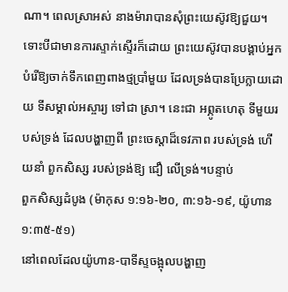ណា។ ពេលស្រាអស់ នាងម៉ារាបានសុំព្រះយេស៊ូវឱ្យជួយ។ ទោះបីជាមានការស្ទាក់ស្ទើរក៏ដោយ ព្រះយេស៊ូវបានបង្គាប់អ្នកបំរើឱ្យចាក់ទឹកពេញពាងថ្មប្រាំមួយ ដែលទ្រង់បានប្រែក្លាយដោយ ទីសម្គាល់អស្ចារ្យ ទៅជា ស្រា។ នេះជា អព្ភូតហេតុ ទីមួយរបស់ទ្រង់ ដែលបង្ហាញពី ព្រះចេស្តាដ៏ទេវភាព របស់ទ្រង់ ហើយនាំ ពួកសិស្ស របស់ទ្រង់ឱ្យ ជឿ លើទ្រង់។បន្ទាប់
ពួកសិស្សដំបូង (ម៉ាកុស ១:១៦-២០, ៣:១៦-១៩, យ៉ូហាន ១:៣៥-៥១)
នៅពេលដែលយ៉ូហាន-បាទីស្ទចង្អុលបង្ហាញ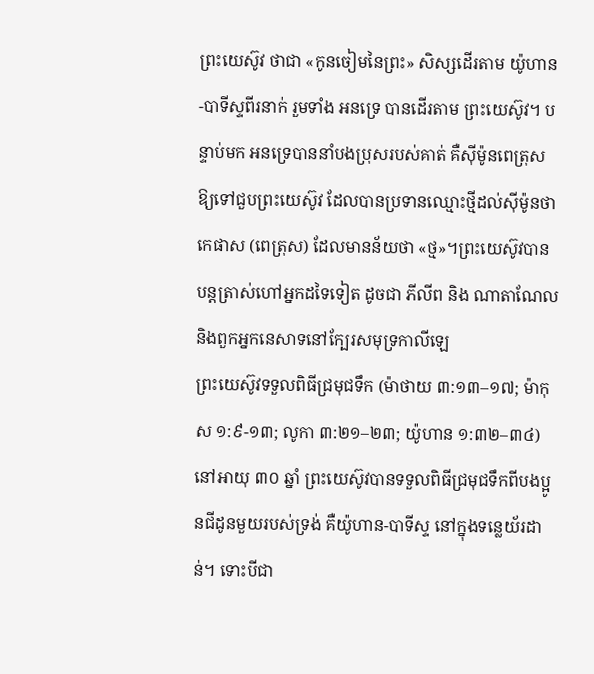ព្រះយេស៊ូវ ថាជា «កូនចៀមនៃព្រះ» សិស្សដើរតាម យ៉ូហាន-បាទីស្ទពីរនាក់ រួមទាំង អនទ្រេ បានដើរតាម ព្រះយេស៊ូវ។ បន្ទាប់មក អនទ្រេបាននាំបងប្រុសរបស់គាត់ គឺស៊ីម៉ូនពេត្រុស ឱ្យទៅជួបព្រះយេស៊ូវ ដែលបានប្រទានឈ្មោះថ្មីដល់ស៊ីម៉ូនថា កេផាស (ពេត្រុស) ដែលមានន័យថា «ថ្ម»។ព្រះយេស៊ូវបានបន្តត្រាស់ហៅអ្នកដទៃទៀត ដូចជា ភីលីព និង ណាតាណែល និងពួកអ្នកនេសាទនៅក្បែរសមុទ្រកាលីឡេ
ព្រះយេស៊ូវទទួលពិធីជ្រមុជទឹក (ម៉ាថាយ ៣:១៣–១៧; ម៉ាកុស ១:៩-១៣; លូកា ៣:២១–២៣; យ៉ូហាន ១:៣២–៣៤)
នៅអាយុ ៣០ ឆ្នាំ ព្រះយេស៊ូវបានទទួលពិធីជ្រមុជទឹកពីបងប្អូនជីដូនមួយរបស់ទ្រង់ គឺយ៉ូហាន-បាទីស្ទ នៅក្នុងទន្លេយ័រដាន់។ ទោះបីជា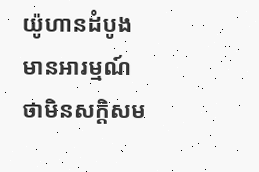យ៉ូហានដំបូងមានអារម្មណ៍ថាមិនសក្តិសម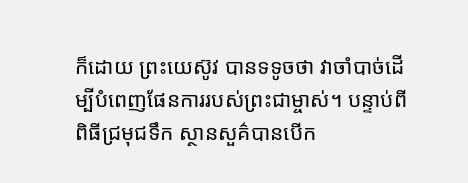ក៏ដោយ ព្រះយេស៊ូវ បានទទូចថា វាចាំបាច់ដើម្បីបំពេញផែនការរបស់ព្រះជាម្ចាស់។ បន្ទាប់ពីពិធីជ្រមុជទឹក ស្ថានសួគ៌បានបើក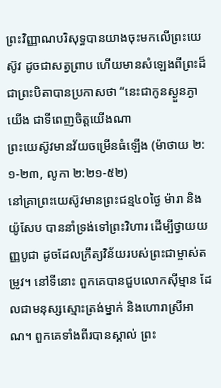ព្រះវិញ្ញាណបរិសុទ្ធបានយាងចុះមកលើព្រះយេស៊ូវ ដូចជាសត្វព្រាប ហើយមានសំឡេងពីព្រះដ៏ជាព្រះបិតាបានប្រកាសថា “នេះជាកូនស្ងួនភ្ងាយើង ជាទីពេញចិត្តយើងណា
ព្រះយេស៊ូវមានវ័យចម្រើនធំឡើង (ម៉ាថាយ ២:១-២៣, លូកា ២:២១-៥២)
នៅគ្រាព្រះយេស៊ូវមានព្រះជន្ម៤០ថ្ងៃ ម៉ារា និង យ៉ូសែប បាននាំទ្រង់ទៅព្រះវិហារ ដើម្បីថ្វាយយញ្ញបូជា ដូចដែលក្រឹត្យវិន័យរបស់ព្រះជាម្ចាស់តម្រូវ។ នៅទីនោះ ពួកគេបានជួបលោកស៊ីម្មាន ដែលជាមនុស្សស្មោះត្រង់ម្នាក់ និងហោរាស្រីអាណ។ ពួកគេទាំងពីរបានស្គាល់ ព្រះ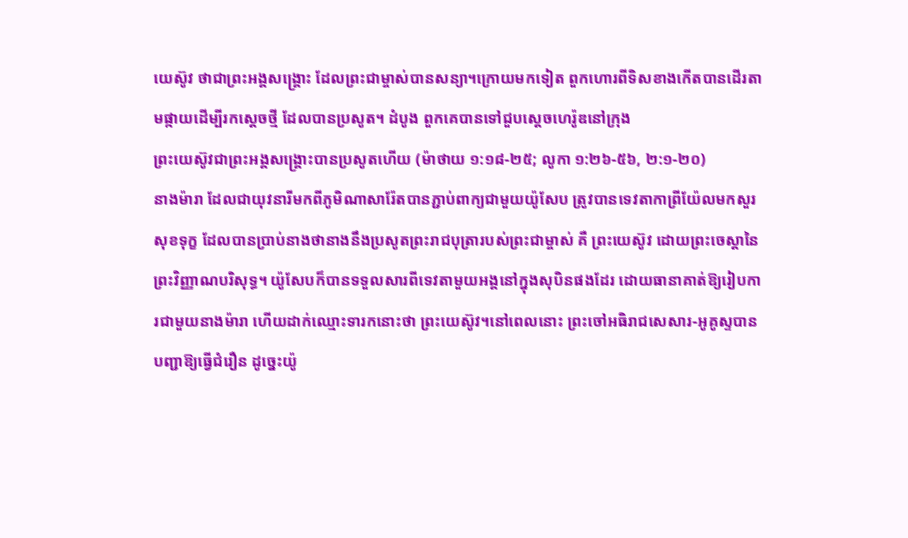យេស៊ូវ ថាជាព្រះអង្គសង្គ្រោះ ដែលព្រះជាម្ចាស់បានសន្យា។ក្រោយមកទៀត ពួកហោរពីទិសខាងកើតបានដើរតាមផ្កាយដើម្បីរកស្តេចថ្មី ដែលបានប្រសូត។ ដំបូង ពួកគេបានទៅជួបស្តេចហេរ៉ូឌនៅក្រុង
ព្រះយេស៊ូវជាព្រះអង្គសង្គ្រោះបានប្រសូតហើយ (ម៉ាថាយ ១:១៨-២៥; លូកា ១:២៦-៥៦, ២:១-២០)
នាងម៉ារា ដែលជាយុវនារីមកពីភូមិណាសារ៉ែតបានភ្ជាប់ពាក្យជាមួយយ៉ូសែប ត្រូវបានទេវតាកាព្រីយ៉ែលមកសួរសុខទុក្ខ ដែលបានប្រាប់នាងថានាងនឹងប្រសូតព្រះរាជបុត្រារបស់ព្រះជាម្ចាស់ គឺ ព្រះយេស៊ូវ ដោយព្រះចេស្តានៃព្រះវិញ្ញាណបរិសុទ្ធ។ យ៉ូសែបក៏បានទទួលសារពីទេវតាមួយអង្គនៅក្នុងសុបិនផងដែរ ដោយធានាគាត់ឱ្យរៀបការជាមួយនាងម៉ារា ហើយដាក់ឈ្មោះទារកនោះថា ព្រះយេស៊ូវ។នៅពេលនោះ ព្រះចៅអធិរាជសេសារ-អូគូស្ទបានបញ្ជាឱ្យធ្វើជំរឿន ដូច្នេះយ៉ូ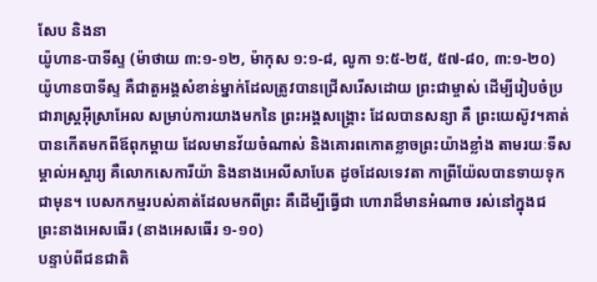សែប និងនា
យ៉ូហាន-បាទីស្ទ (ម៉ាថាយ ៣:១-១២, ម៉ាកុស ១:១-៨, លូកា ១:៥-២៥, ៥៧-៨០, ៣:១-២០)
យ៉ូហានបាទីស្ទ គឺជាតួអង្គសំខាន់ម្នាក់ដែលត្រូវបានជ្រើសរើសដោយ ព្រះជាម្ចាស់ ដើម្បីរៀបចំប្រជារាស្ត្រអ៊ីស្រាអែល សម្រាប់ការយាងមកនៃ ព្រះអង្គសង្គ្រោះ ដែលបានសន្យា គឺ ព្រះយេស៊ូវ។គាត់បានកើតមកពីឪពុកម្ដាយ ដែលមានវ័យចំណាស់ និងគោរពកោតខ្លាចព្រះយ៉ាងខ្លាំង តាមរយៈទីសម្គាល់អស្ចារ្យ គឺលោកសេការីយ៉ា និងនាងអេលីសាបែត ដូចដែលទេវតា កាព្រីយ៉ែលបានទាយទុកជាមុន។ បេសកកម្មរបស់គាត់ដែលមកពីព្រះ គឺដើម្បីធ្វើជា ហោរាដ៏មានអំណាច រស់នៅក្នុងជ
ព្រះនាងអេសធើរ (នាងអេសធើរ ១-១០)
បន្ទាប់ពីជនជាតិ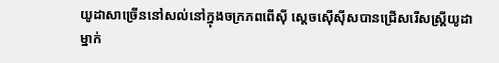យូដាសាច្រើននៅសល់នៅក្នុងចក្រភពពើស៊ី ស្តេចស៊ើស៊ីសបានជ្រើសរើសស្ត្រីយូដាម្នាក់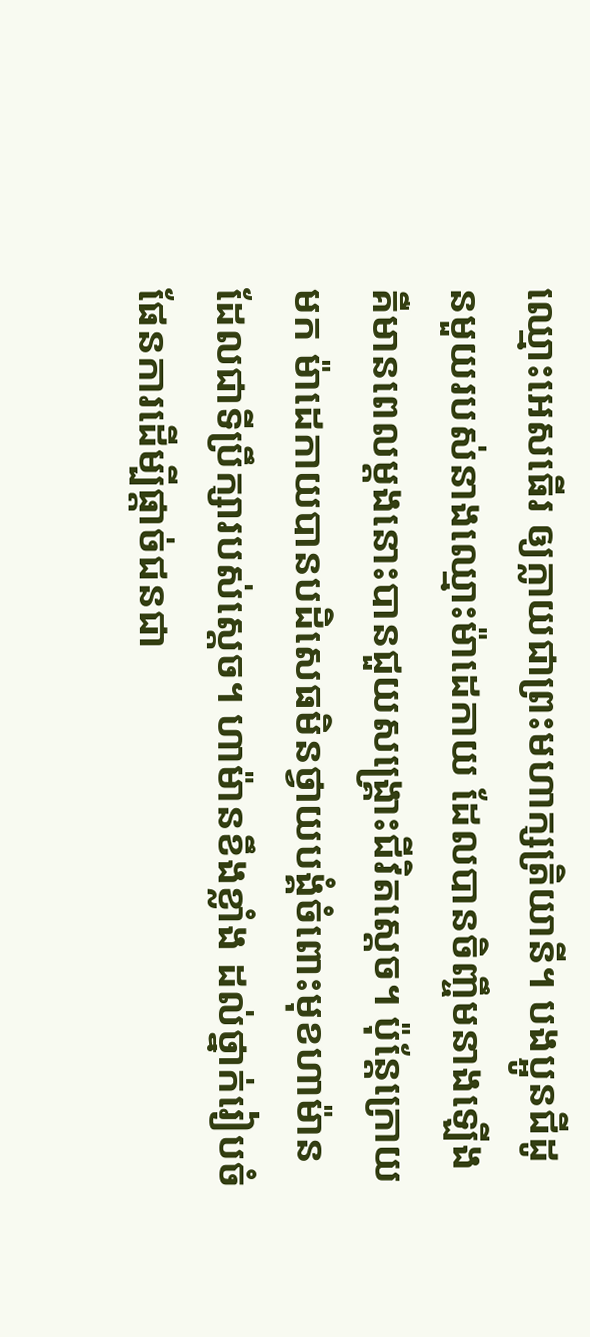ឈ្មោះអេសធើរ ឲ្យក្លាយជាព្រះមហាក្សត្រិយានី។ បងប្អូនជីដូនមួយរបស់នាងឈ្មោះម៉ាដេកាយ ដែលបានចិញ្ចឹមនាងឡើង គឺមានពេលម្តងនោះបានជួយសង្គ្រោះជីវិតស្តេច។ ប៉ុន្តែក្រោយមក ម៉ាដេកាយបានបដិសេធមិនថ្វាយបង្គំចំពោះមុខហាម៉ាន ដែលជាទីប្រឹក្សារបស់ស្តេច។ ហាម៉ានខឹងខ្លាំង ដល់ថ្នាក់រៀបចំផែនការដើម្បីផ្តាច់ជនជា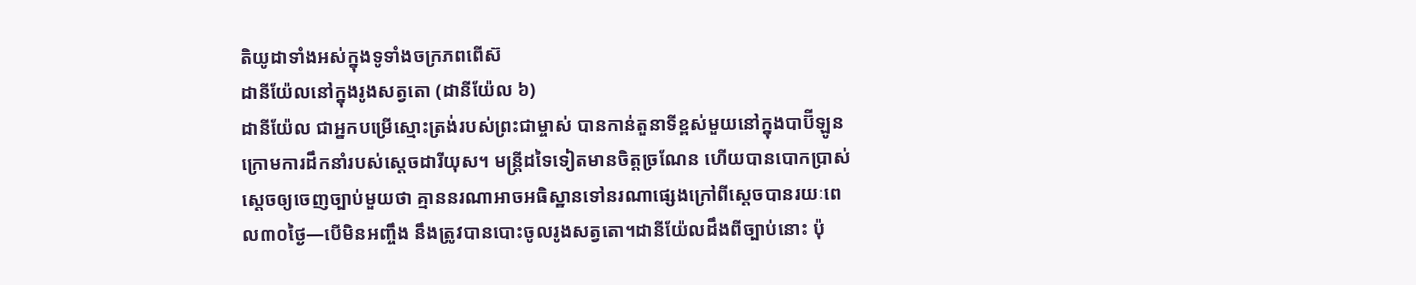តិយូដាទាំងអស់ក្នុងទូទាំងចក្រភពពើស៊
ដានីយ៉ែលនៅក្នុងរូងសត្វតោ (ដានីយ៉ែល ៦)
ដានីយ៉ែល ជាអ្នកបម្រើស្មោះត្រង់របស់ព្រះជាម្ចាស់ បានកាន់តួនាទីខ្ពស់មួយនៅក្នុងបាប៊ីឡូន ក្រោមការដឹកនាំរបស់ស្តេចដារីយុស។ មន្ត្រីដទៃទៀតមានចិត្តច្រណែន ហើយបានបោកប្រាស់ស្តេចឲ្យចេញច្បាប់មួយថា គ្មាននរណាអាចអធិស្ឋានទៅនរណាផ្សេងក្រៅពីស្តេចបានរយៈពេល៣០ថ្ងៃ—បើមិនអញ្ចឹង នឹងត្រូវបានបោះចូលរូងសត្វតោ។ដានីយ៉ែលដឹងពីច្បាប់នោះ ប៉ុ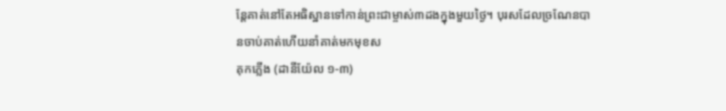ន្តែគាត់នៅតែអធិស្ឋានទៅកាន់ព្រះជាម្ចាស់៣ដងក្នុងមួយថ្ងៃ។ បុរសដែលច្រណែនបានចាប់គាត់ហើយនាំគាត់មកមុខស
គុកភ្លើង (ដានីយ៉ែល ១-៣)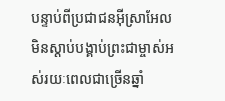បន្ទាប់ពីប្រជាជនអ៊ីស្រាអែលមិនស្តាប់បង្គាប់ព្រះជាម្ចាស់អស់រយៈពេលជាច្រើនឆ្នាំ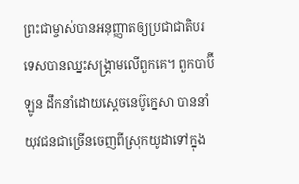ព្រះជាម្ចាស់បានអនុញ្ញាតឲ្យប្រជាជាតិបរទេសបានឈ្នះសង្គ្រាមលើពួកគេ។ ពួកបាប៊ីឡូន ដឹកនាំដោយស្តេចនេប៊ូក្នេសា បាននាំយុវជនជាច្រើនចេញពីស្រុកយូដាទៅក្នុង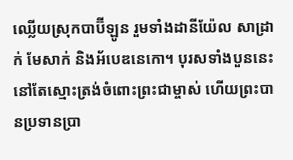ឈ្លើយស្រុកបាប៊ីឡូន រួមទាំងដានីយ៉ែល សាដ្រាក់ មែសាក់ និងអ័បេឌនេកោ។ បុរសទាំងបួននេះនៅតែស្មោះត្រង់ចំពោះព្រះជាម្ចាស់ ហើយព្រះបានប្រទានប្រា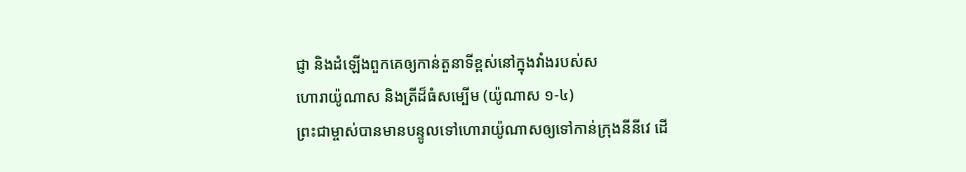ជ្ញា និងដំឡើងពួកគេឲ្យកាន់តួនាទីខ្ពស់នៅក្នុងវាំងរបស់ស
ហោរាយ៉ូណាស និងត្រីដ៏ធំសម្បើម (យ៉ូណាស ១-៤)
ព្រះជាម្ចាស់បានមានបន្ទូលទៅហោរាយ៉ូណាសឲ្យទៅកាន់ក្រុងនីនីវេ ដើ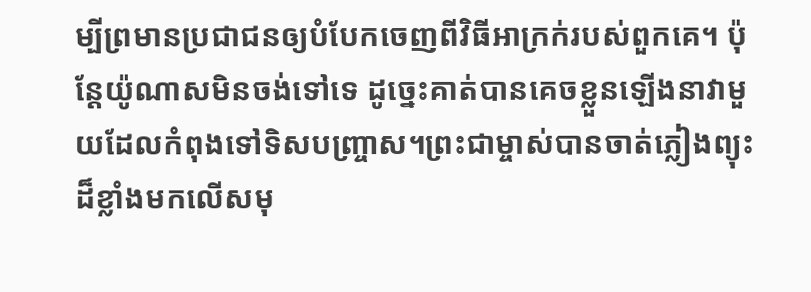ម្បីព្រមានប្រជាជនឲ្យបំបែកចេញពីវិធីអាក្រក់របស់ពួកគេ។ ប៉ុន្តែយ៉ូណាសមិនចង់ទៅទេ ដូច្នេះគាត់បានគេចខ្លួនឡើងនាវាមួយដែលកំពុងទៅទិសបញ្ច្រាស។ព្រះជាម្ចាស់បានចាត់ភ្លៀងព្យុះដ៏ខ្លាំងមកលើសមុ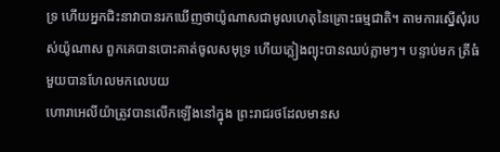ទ្រ ហើយអ្នកជិះនាវាបានរកឃើញថាយ៉ូណាសជាមូលហេតុនៃគ្រោះធម្មជាតិ។ តាមការស្នើសុំរបស់យ៉ូណាស ពួកគេបានបោះគាត់ចូលសមុទ្រ ហើយភ្លៀងព្យុះបានឈប់ភ្លាមៗ។ បន្ទាប់មក ត្រីធំមួយបានហែលមកលេបយ
ហោរាអេលីយ៉ាត្រូវបានលើកឡើងនៅក្នុង ព្រះរាជរថដែលមានស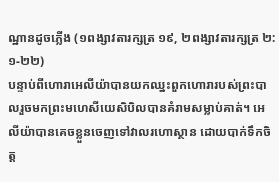ណ្ឋានដូចភ្លើង (១ពង្សាវតារក្សត្រ ១៩, ២ពង្សាវតារក្សត្រ ២:១-២២)
បន្ទាប់ពីហោរាអេលីយ៉ាបានយកឈ្នះពួកហោរារបស់ព្រះបាលរួចមកព្រះមហេសីយេសិបិលបានគំរាមសម្លាប់គាត់។ អេលីយ៉ាបានគេចខ្លួនចេញទៅវាលរហោស្ថាន ដោយបាក់ទឹកចិត្ត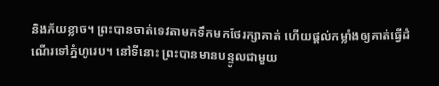និងភ័យខ្លាច។ ព្រះបានចាត់ទេវតាមកទឹកមកថែរក្សាគាត់ ហើយផ្តល់កម្លាំងឲ្យគាត់ធ្វើដំណើរទៅភ្នំហូរេប។ នៅទីនោះ ព្រះបានមានបន្ទូលជាមួយ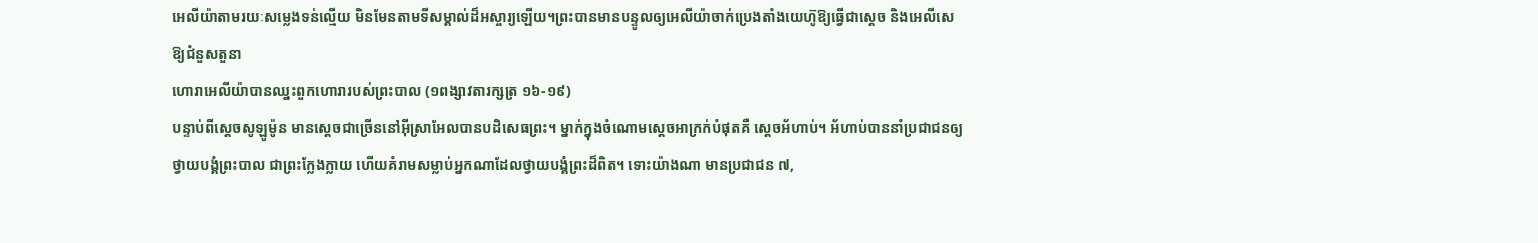អេលីយ៉ាតាមរយៈសម្លេងទន់ល្មើយ មិនមែនតាមទីសម្គាល់ដ៏អស្ចារ្យឡើយ។ព្រះបានមានបន្ទូលឲ្យអេលីយ៉ាចាក់ប្រេងតាំងយេហ៊ូឱ្យធ្វើជាស្តេច និងអេលីសេឱ្យជំនួសតួនា
ហោរាអេលីយ៉ាបានឈ្នះពួកហោរារបស់ព្រះបាល (១ពង្សាវតារក្សត្រ ១៦-១៩)
បន្ទាប់ពីស្តេចសូឡូម៉ូន មានស្តេចជាច្រើននៅអ៊ីស្រាអែលបានបដិសេធព្រះ។ ម្នាក់ក្នុងចំណោមស្តេចអាក្រក់បំផុតគឺ ស្តេចអ័ហាប់។ អ័ហាប់បាននាំប្រជាជនឲ្យថ្វាយបង្គំព្រះបាល ជាព្រះក្លែងក្លាយ ហើយគំរាមសម្លាប់អ្នកណាដែលថ្វាយបង្គំព្រះដ៏ពិត។ ទោះយ៉ាងណា មានប្រជាជន ៧,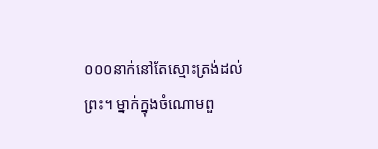០០០នាក់នៅតែស្មោះត្រង់ដល់ព្រះ។ ម្នាក់ក្នុងចំណោមពួ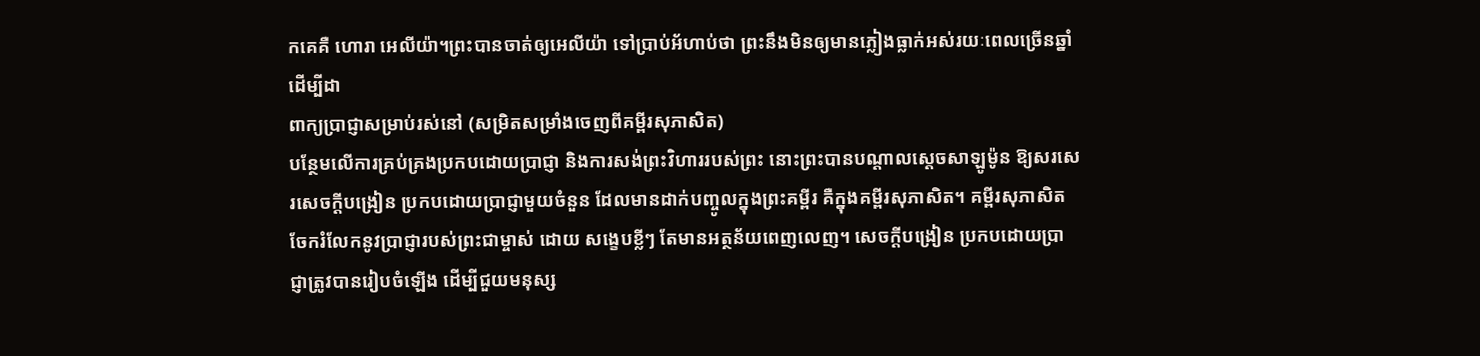កគេគឺ ហោរា អេលីយ៉ា។ព្រះបានចាត់ឲ្យអេលីយ៉ា ទៅប្រាប់អ័ហាប់ថា ព្រះនឹងមិនឲ្យមានភ្លៀងធ្លាក់អស់រយៈពេលច្រើនឆ្នាំ ដើម្បីដា
ពាក្យប្រាជ្ញាសម្រាប់រស់នៅ (សម្រិតសម្រាំងចេញពីគម្ពីរសុភាសិត)
បន្ថែមលើការគ្រប់គ្រងប្រកបដោយប្រាជ្ញា និងការសង់ព្រះវិហាររបស់ព្រះ នោះព្រះបានបណ្តាលស្ដេចសាឡូម៉ូន ឱ្យសរសេរសេចក្ដីបង្រៀន ប្រកបដោយប្រាជ្ញាមួយចំនួន ដែលមានដាក់បញ្ចូលក្នុងព្រះគម្ពីរ គឺក្នុងគម្ពីរសុភាសិត។ គម្ពីរសុភាសិតចែករំលែកនូវប្រាជ្ញារបស់ព្រះជាម្ចាស់ ដោយ សង្ខេបខ្លីៗ តែមានអត្ថន័យពេញលេញ។ សេចក្ដីបង្រៀន ប្រកបដោយប្រាជ្ញាត្រូវបានរៀបចំឡើង ដើម្បីជួយមនុស្ស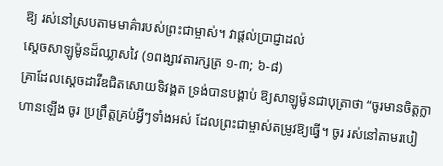ឱ្យ រស់នៅស្របតាមមាគ៌ារបស់ព្រះជាម្ចាស់។ វាផ្តល់ប្រាជ្ញាដល់
ស្តេចសាឡូម៉ូនដ៏ឈ្លាសវៃ (១ពង្សាវតារក្សត្រ ១-៣; ៦-៨)
គ្រាដែលស្តេចដាវីឌជិតសោយទិវង្គត ទ្រង់បានបង្គាប់ ឱ្យសាឡូម៉ូនជាបុត្រាថា “ចូរមានចិត្តក្លាហានឡើង ចូរ ប្រព្រឹត្ដគ្រប់អ្វីៗទាំងអស់ ដែលព្រះជាម្ចាស់តម្រូវឱ្យធ្វើ។ ចូរ រស់នៅតាមរបៀ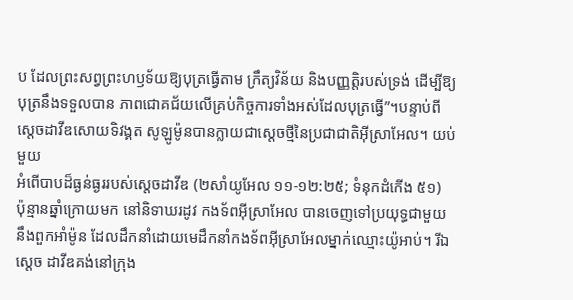ប ដែលព្រះសព្វព្រះហឫទ័យឱ្យបុត្រធ្វើតាម ក្រឹត្យវិន័យ និងបញ្ញត្តិរបស់ទ្រង់ ដើម្បីឱ្យបុត្រនឹងទទួលបាន ភាពជោគជ័យលើគ្រប់កិច្ចការទាំងអស់ដែលបុត្រធ្វើ”។បន្ទាប់ពីស្តេចដាវីឌសោយទិវង្គត សូឡូម៉ូនបានក្លាយជាស្តេចថ្មីនៃប្រជាជាតិអ៊ីស្រាអែល។ យប់មួយ
អំពើបាបដ៏ធ្ងន់ធ្ងររបស់ស្តេចដាវីឌ (២សាំយូអែល ១១-១២:២៥; ទំនុកដំកើង ៥១)
ប៉ុន្មានឆ្នាំក្រោយមក នៅនិទាឃរដូវ កងទ័ពអ៊ីស្រាអែល បានចេញទៅប្រយុទ្ធជាមួយនឹងពួកអាំម៉ូន ដែលដឹកនាំដោយមេដឹកនាំកងទ័ពអ៊ីស្រាអែលម្នាក់ឈ្មោះយ៉ូអាប់។ រីឯស្តេច ដាវីឌគង់នៅក្រុង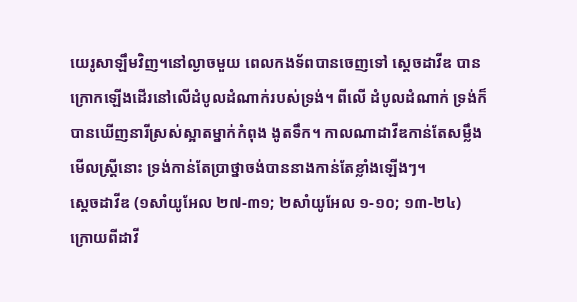យេរូសាឡឹមវិញ។នៅល្ងាចមួយ ពេលកងទ័ពបានចេញទៅ ស្តេចដាវីឌ បានក្រោកឡើងដើរនៅលើដំបូលដំណាក់របស់ទ្រង់។ ពីលើ ដំបូលដំណាក់ ទ្រង់ក៏បានឃើញនារីស្រស់ស្អាតម្នាក់កំពុង ងូតទឹក។ កាលណាដាវីឌកាន់តែសម្លឹងមើលស្ត្រីនោះ ទ្រង់កាន់តែប្រាថ្នាចង់បាននាងកាន់តែខ្លាំងឡើងៗ។
ស្តេចដាវីឌ (១សាំយូអែល ២៧-៣១; ២សាំយូអែល ១-១០; ១៣-២៤)
ក្រោយពីដាវី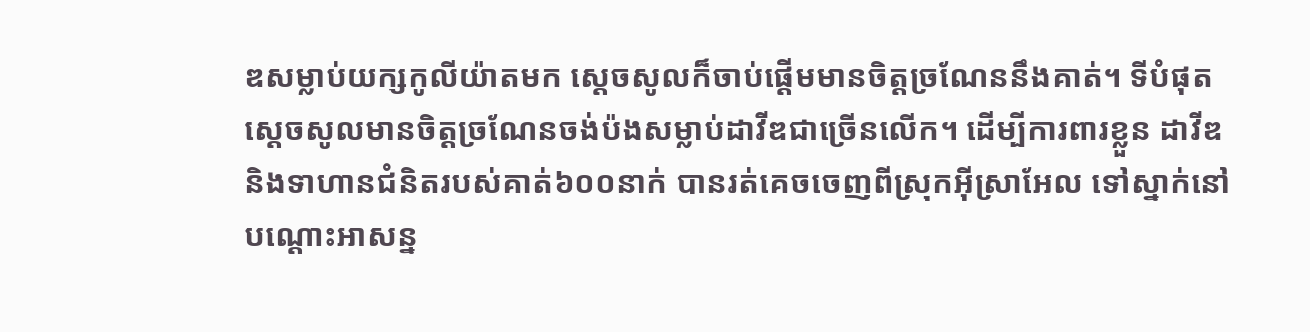ឌសម្លាប់យក្សកូលីយ៉ាតមក ស្ដេចសូលក៏ចាប់ផ្តើមមានចិត្ដច្រណែននឹងគាត់។ ទីបំផុត ស្ដេចសូលមានចិត្ដច្រណែនចង់ប៉ងសម្លាប់ដាវីឌជាច្រើនលើក។ ដើម្បីការពារខ្លួន ដាវីឌ និងទាហានជំនិតរបស់គាត់៦០០នាក់ បានរត់គេចចេញពីស្រុកអ៊ីស្រាអែល ទៅស្នាក់នៅបណ្តោះអាសន្ន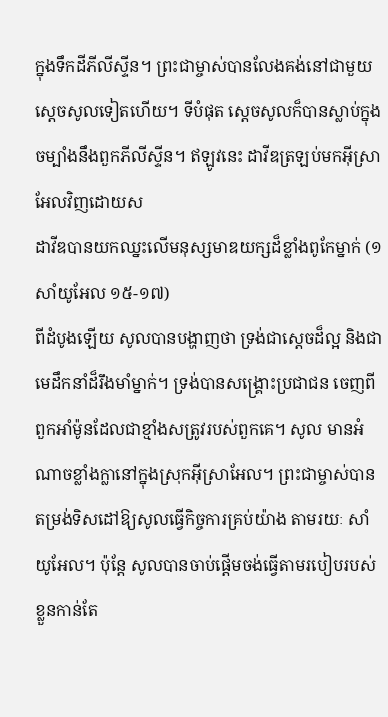ក្នុងទឹកដីភីលីស្ទីន។ ព្រះជាម្ចាស់បានលែងគង់នៅជាមួយស្ដេចសូលទៀតហើយ។ ទីបំផុត ស្តេចសូលក៏បានស្លាប់ក្នុងចម្បាំងនឹងពួកភីលីស្ទីន។ ឥឡូវនេះ ដាវីឌត្រឡប់មកអ៊ីស្រាអែលវិញដោយស
ដាវីឌបានយកឈ្នះលើមនុស្សមាឌយក្សដ៏ខ្លាំងពូកែម្នាក់ (១សាំយូអែល ១៥-១៧)
ពីដំបូងឡើយ សូលបានបង្ហាញថា ទ្រង់ជាស្តេចដ៏ល្អ និងជាមេដឹកនាំដ៏រឹងមាំម្នាក់។ ទ្រង់បានសង្គ្រោះប្រជាជន ចេញពីពួកអាំម៉ូនដែលជាខ្មាំងសត្រូវរបស់ពួកគេ។ សូល មានអំណាចខ្លាំងក្លានៅក្នុងស្រុកអ៊ីស្រាអែល។ ព្រះជាម្ចាស់បានតម្រង់ទិសដៅឱ្យសូលធ្វើកិច្ចការគ្រប់យ៉ាង តាមរយៈ សាំយូអែល។ ប៉ុន្ដែ សូលបានចាប់ផ្ដើមចង់ធ្វើតាមរបៀបរបស់ ខ្លួនកាន់តែ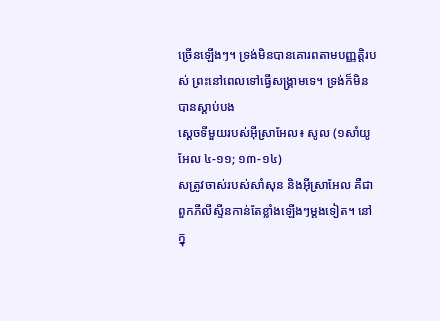ច្រើនឡើងៗ។ ទ្រង់មិនបានគោរពតាមបញ្ញត្ដិរបស់ ព្រះនៅពេលទៅធ្វើសង្គ្រាមទេ។ ទ្រង់ក៏មិនបានស្តាប់បង
ស្តេចទីមួយរបស់អ៊ីស្រាអែល៖ សូល (១សាំយូអែល ៤-១១; ១៣-១៤)
សត្រូវចាស់របស់សាំសុន និងអ៊ីស្រាអែល គឺជាពួកភីលីស្ទីនកាន់តែខ្លាំងឡើងៗម្តងទៀត។ នៅក្នុ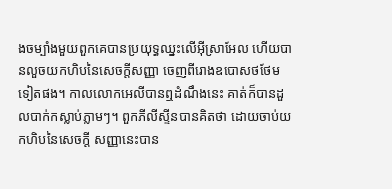ងចម្បាំងមួយពួកគេបានប្រយុទ្ធឈ្នះលើអ៊ីស្រាអែល ហើយបានលួចយកហិបនៃសេចក្តីសញ្ញា ចេញពីរោងឧបោសថថែមទៀតផង។ កាលលោកអេលីបានឮដំណឹងនេះ គាត់ក៏បានដួលបាក់កស្លាប់ភ្លាមៗ។ ពួកភីលីស្ទីនបានគិតថា ដោយចាប់យកហិបនៃសេចក្តី សញ្ញានេះបាន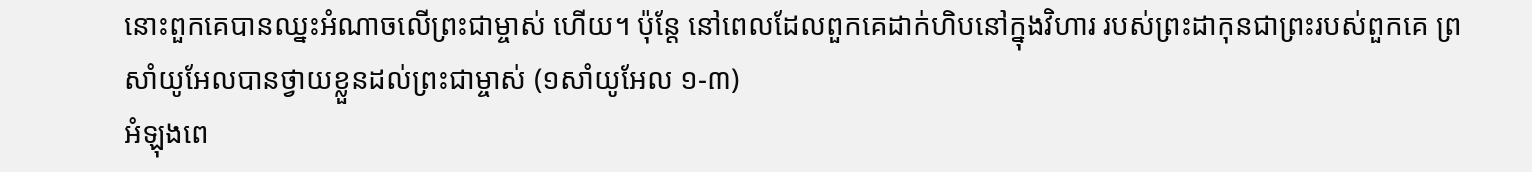នោះពួកគេបានឈ្នះអំណាចលើព្រះជាម្ចាស់ ហើយ។ ប៉ុន្តែ នៅពេលដែលពួកគេដាក់ហិបនៅក្នុងវិហារ របស់ព្រះដាកុនជាព្រះរបស់ពួកគេ ព្រ
សាំយូអែលបានថ្វាយខ្លួនដល់ព្រះជាម្ចាស់ (១សាំយូអែល ១-៣)
អំឡុងពេ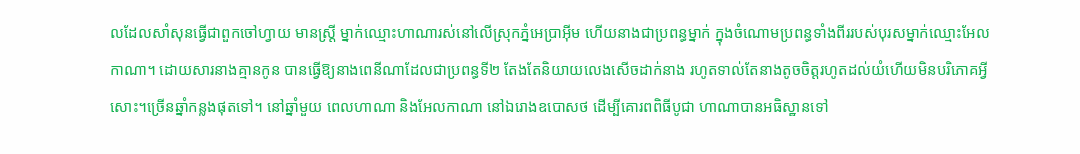លដែលសាំសុនធ្វើជាពួកចៅហ្វាយ មានស្ត្រី ម្នាក់ឈ្មោះហាណារស់នៅលើស្រុកភ្នំអេប្រាអ៊ីម ហើយនាងជាប្រពន្ធម្នាក់ ក្នុងចំណោមប្រពន្ធទាំងពីររបស់បុរសម្នាក់ឈ្មោះអែលកាណា។ ដោយសារនាងគ្មានកូន បានធ្វើឱ្យនាងពេនីណាដែលជាប្រពន្ធទី២ តែងតែនិយាយលេងសើចដាក់នាង រហូតទាល់តែនាងតូចចិត្តរហូតដល់យំហើយមិនបរិភោគអ្វីសោះ។ច្រើនឆ្នាំកន្លងផុតទៅ។ នៅឆ្នាំមួយ ពេលហាណា និងអែលកាណា នៅឯរោងឧបោសថ ដើម្បីគោរពពិធីបូជា ហាណាបានអធិស្ឋានទៅ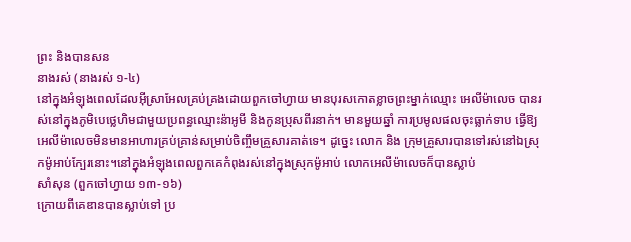ព្រះ និងបានសន
នាងរស់ (នាងរស់ ១-៤)
នៅក្នុងអំឡុងពេលដែលអ៊ីស្រាអែលគ្រប់គ្រងដោយពួកចៅហ្វាយ មានបុរសកោតខ្លាចព្រះម្នាក់ឈ្មោះ អេលីម៉ាលេច បានរស់នៅក្នុងភូមិបេថ្លេហិមជាមួយប្រពន្ធឈ្មោះន៉ាអូមី និងកូនប្រុសពីរនាក់។ មានមួយឆ្នាំ ការប្រមូលផលចុះធ្លាក់ទាប ធ្វើឱ្យអេលីម៉ាលេចមិនមានអាហារគ្រប់គ្រាន់សម្រាប់ចិញ្ចឹមគ្រួសារគាត់ទេ។ ដូច្នេះ លោក និង ក្រុមគ្រួសារបានទៅរស់នៅឯស្រុកម៉ូអាប់ក្បែរនោះ។នៅក្នុងអំឡុងពេលពួកគេកំពុងរស់នៅក្នុងស្រុកម៉ូអាប់ លោកអេលីម៉ាលេចក៏បានស្លាប់
សាំសុន (ពួកចៅហ្វាយ ១៣-១៦)
ក្រោយពីគេឌានបានស្លាប់ទៅ ប្រ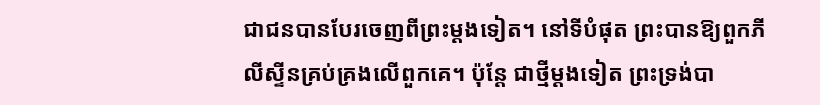ជាជនបានបែរចេញពីព្រះម្ដងទៀត។ នៅទីបំផុត ព្រះបានឱ្យពួកភីលីស្ទីនគ្រប់គ្រងលើពួកគេ។ ប៉ុន្តែ ជាថ្មីម្តងទៀត ព្រះទ្រង់បា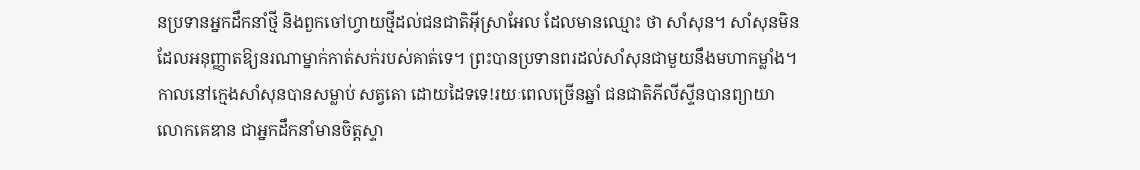នប្រទានអ្នកដឹកនាំថ្មី និងពួកចៅហ្វាយថ្មីដល់ជនជាតិអ៊ីស្រាអែល ដែលមានឈ្មោះ ថា សាំសុន។ សាំសុនមិនដែលអនុញ្ញាតឱ្យនរណាម្នាក់កាត់សក់របស់គាត់ទេ។ ព្រះបានប្រទានពរដល់សាំសុនជាមួយនឹងមហាកម្លាំង។ កាលនៅក្មេងសាំសុនបានសម្លាប់ សត្វតោ ដោយដៃទទេ!រយៈពេលច្រើនឆ្នាំ ជនជាតិភីលីស្ទីនបានព្យាយា
លោកគេឌាន ជាអ្នកដឹកនាំមានចិត្តស្ទា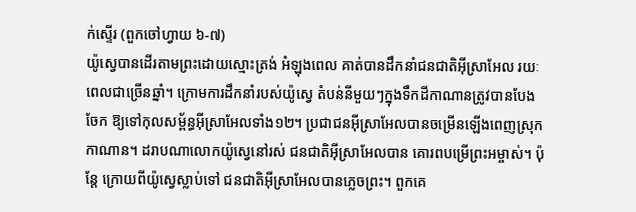ក់ស្ទើរ (ពួកចៅហ្វាយ ៦-៧)
យ៉ូស្វេបានដើរតាមព្រះដោយស្មោះត្រង់ អំឡុងពេល គាត់បានដឹកនាំជនជាតិអ៊ីស្រាអែល រយៈពេលជាច្រើនឆ្នាំ។ ក្រោមការដឹកនាំរបស់យ៉ូស្វេ តំបន់នីមួយៗក្នុងទឹកដីកាណានត្រូវបានបែងចែក ឱ្យទៅកុលសម្ព័ន្ធអ៊ីស្រាអែលទាំង១២។ ប្រជាជនអ៊ីស្រាអែលបានចម្រើនឡើងពេញស្រុកកាណាន។ ដរាបណាលោកយ៉ូស្វេនៅរស់ ជនជាតិអ៊ីស្រាអែលបាន គោរពបម្រើព្រះអម្ចាស់។ ប៉ុន្ដែ ក្រោយពីយ៉ូស្វេស្លាប់ទៅ ជនជាតិអ៊ីស្រាអែលបានភ្លេចព្រះ។ ពួកគេ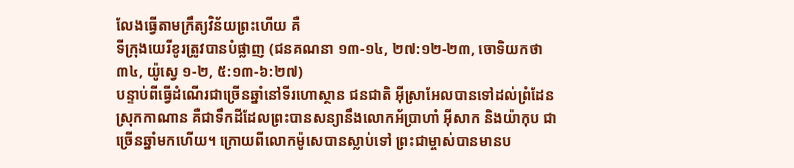លែងធ្វើតាមក្រឹត្យវិន័យព្រះហើយ គឺ
ទីក្រុងយេរីខូរត្រូវបានបំផ្លាញ (ជនគណនា ១៣-១៤, ២៧:១២-២៣, ចោទិយកថា ៣៤, យ៉ូស្វេ ១-២, ៥:១៣-៦:២៧)
បន្ទាប់ពីធ្វើដំណើរជាច្រើនឆ្នាំនៅទីរហោស្ថាន ជនជាតិ អ៊ីស្រាអែលបានទៅដល់ព្រំដែនស្រុកកាណាន គឺជាទឹកដីដែលព្រះបានសន្យានឹងលោកអ័ប្រាហាំ អ៊ីសាក និងយ៉ាកុប ជាច្រើនឆ្នាំមកហើយ។ ក្រោយពីលោកម៉ូសេបានស្លាប់ទៅ ព្រះជាម្ចាស់បានមានប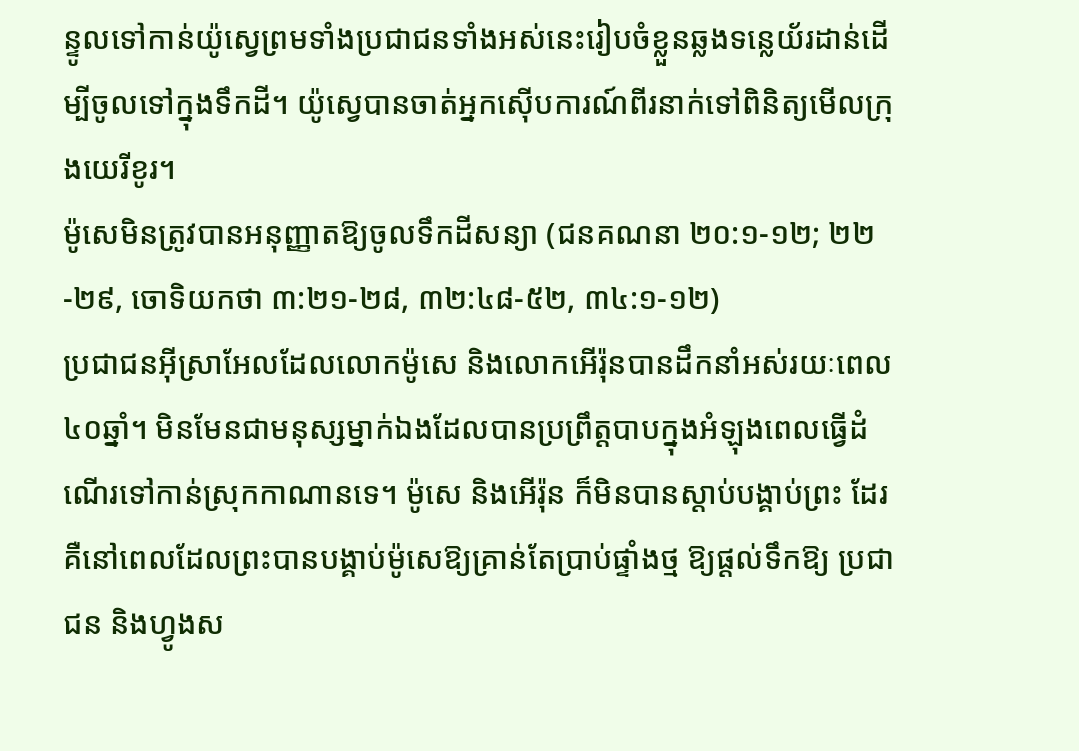ន្ទូលទៅកាន់យ៉ូស្វេព្រមទាំងប្រជាជនទាំងអស់នេះរៀបចំខ្លួនឆ្លងទន្លេយ័រដាន់ដើម្បីចូលទៅក្នុងទឹកដី។ យ៉ូស្វេបានចាត់អ្នកស៊ើបការណ៍ពីរនាក់ទៅពិនិត្យមើលក្រុងយេរីខូរ។
ម៉ូសេមិនត្រូវបានអនុញ្ញាតឱ្យចូលទឹកដីសន្យា (ជនគណនា ២០:១-១២; ២២-២៩, ចោទិយកថា ៣:២១-២៨, ៣២:៤៨-៥២, ៣៤:១-១២)
ប្រជាជនអ៊ីស្រាអែលដែលលោកម៉ូសេ និងលោកអើរ៉ុនបានដឹកនាំអស់រយៈពេល៤០ឆ្នាំ។ មិនមែនជាមនុស្សម្នាក់ឯងដែលបានប្រព្រឹត្តបាបក្នុងអំឡុងពេលធ្វើដំណើរទៅកាន់ស្រុកកាណានទេ។ ម៉ូសេ និងអើរ៉ុន ក៏មិនបានស្តាប់បង្គាប់ព្រះ ដែរ គឺនៅពេលដែលព្រះបានបង្គាប់ម៉ូសេឱ្យគ្រាន់តែប្រាប់ផ្ទាំងថ្ម ឱ្យផ្តល់ទឹកឱ្យ ប្រជាជន និងហ្វូងស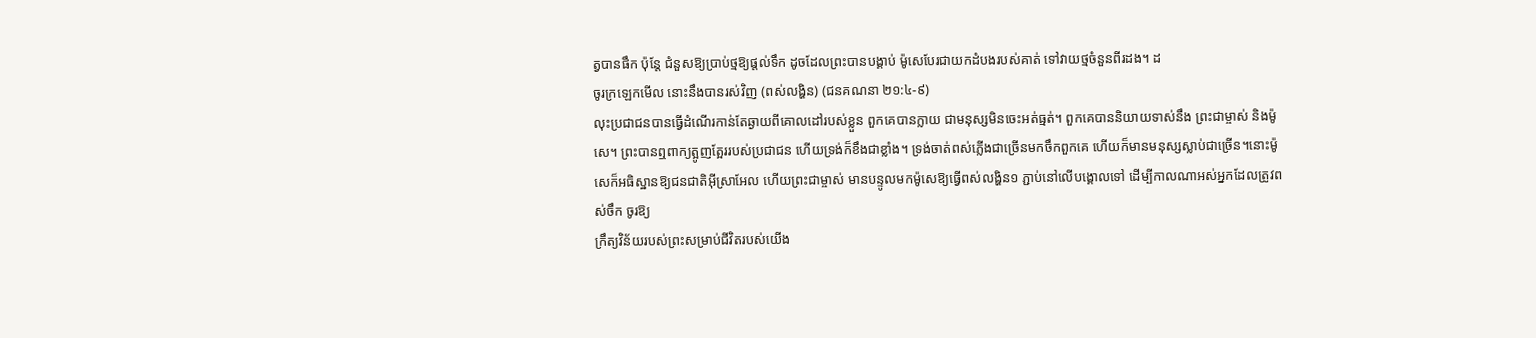ត្វបានផឹក ប៉ុន្តែ ជំនួសឱ្យប្រាប់ថ្មឱ្យផ្តល់ទឹក ដូចដែលព្រះបានបង្គាប់ ម៉ូសេបែរជាយកដំបងរបស់គាត់ ទៅវាយថ្មចំនួនពីរដង។ ដ
ចូរក្រឡេកមើល នោះនឹងបានរស់វិញ (ពស់លង្ហិន) (ជនគណនា ២១:៤-៩)
លុះប្រជាជនបានធ្វើដំណើរកាន់តែឆ្ងាយពីគោលដៅរបស់ខ្លួន ពួកគេបានក្លាយ ជាមនុស្សមិនចេះអត់ធ្មត់។ ពួកគេបាននិយាយទាស់នឹង ព្រះជាម្ចាស់ និងម៉ូសេ។ ព្រះបានឮពាក្យត្អូញត្អែររបស់ប្រជាជន ហើយទ្រង់ក៏ខឹងជាខ្លាំង។ ទ្រង់ចាត់ពស់ភ្លើងជាច្រើនមកចឹកពួកគេ ហើយក៏មានមនុស្សស្លាប់ជាច្រើន។នោះម៉ូសេក៏អធិស្ឋានឱ្យជនជាតិអ៊ីស្រាអែល ហើយព្រះជាម្ចាស់ មានបន្ទូលមកម៉ូសេឱ្យធ្វើពស់លង្ហិន១ ភ្ជាប់នៅលើបង្គោលទៅ ដើម្បីកាលណាអស់អ្នកដែលត្រូវពស់ចឹក ចូរឱ្យ
ក្រឹត្យវិន័យរបស់ព្រះសម្រាប់ជីវិតរបស់យើង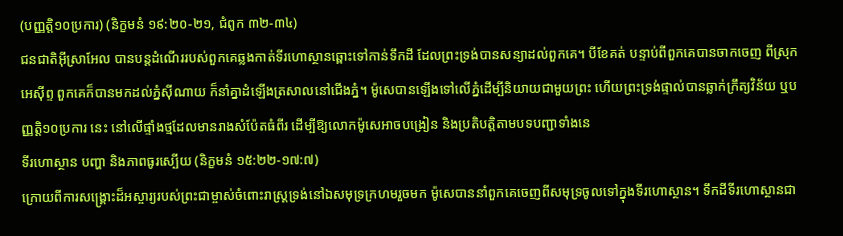(បញ្ញត្តិ១០ប្រការ) (និក្ខមនំ ១៩:២០-២១, ជំពូក ៣២-៣៤)
ជនជាតិអ៊ីស្រាអែល បានបន្ដដំណើររបស់ពួកគេឆ្លងកាត់ទីរហោស្ថានឆ្ពោះទៅកាន់ទឹកដី ដែលព្រះទ្រង់បានសន្យាដល់ពួកគេ។ បីខែគត់ បន្ទាប់ពីពួកគេបានចាកចេញ ពីស្រុកអេស៊ីព្ទ ពួកគេក៏បានមកដល់ភ្នំស៊ីណាយ ក៏នាំគ្នាដំឡើងត្រសាលនៅជើងភ្នំ។ ម៉ូសេបានឡើងទៅលើភ្នំដើម្បីនិយាយជាមួយព្រះ ហើយព្រះទ្រង់ផ្ទាល់បានឆ្លាក់ក្រឹត្យវិន័យ ឬបញ្ញត្តិ១០ប្រការ នេះ នៅលើផ្ទាំងថ្មដែលមានរាងសំប៉ែតធំពីរ ដើម្បីឱ្យលោកម៉ូសេអាចបង្រៀន និងប្រតិបត្តិតាមបទបញ្ជាទាំងនេ
ទីរហោស្ថាន បញ្ហា និងភាពធូរស្បើយ (និក្ខមនំ ១៥:២២-១៧:៧)
ក្រោយពីការសង្គ្រោះដ៏អស្ចារ្យរបស់ព្រះជាម្ចាស់ចំពោះរាស្ត្រទ្រង់នៅឯសមុទ្រក្រហមរួចមក ម៉ូសេបាននាំពួកគេចេញពីសមុទ្រចូលទៅក្នុងទីរហោស្ថាន។ ទឹកដីទីរហោស្ថានជា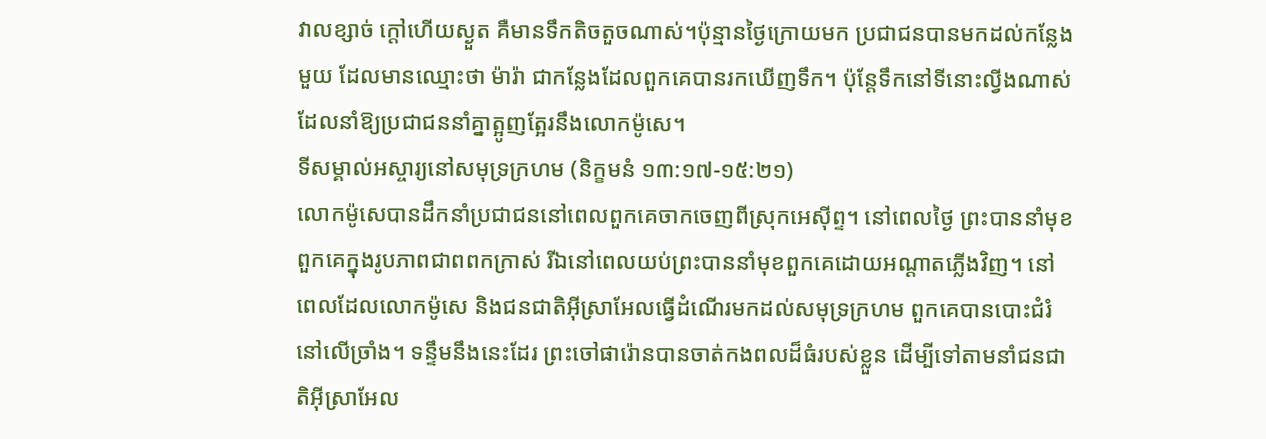វាលខ្សាច់ ក្តៅហើយស្ងួត គឺមានទឹកតិចតួចណាស់។ប៉ុន្មានថ្ងៃក្រោយមក ប្រជាជនបានមកដល់កន្លែងមួយ ដែលមានឈ្មោះថា ម៉ារ៉ា ជាកន្លែងដែលពួកគេបានរកឃើញទឹក។ ប៉ុន្តែទឹកនៅទីនោះល្វីងណាស់ដែលនាំឱ្យប្រជាជននាំគ្នាត្អូញត្អែរនឹងលោកម៉ូសេ។
ទីសម្គាល់អស្ចារ្យនៅសមុទ្រក្រហម (និក្ខមនំ ១៣:១៧-១៥:២១)
លោកម៉ូសេបានដឹកនាំប្រជាជននៅពេលពួកគេចាកចេញពីស្រុកអេស៊ីព្ទ។ នៅពេលថ្ងៃ ព្រះបាននាំមុខពួកគេក្នុងរូបភាពជាពពកក្រាស់ រីឯនៅពេលយប់ព្រះបាននាំមុខពួកគេដោយអណ្ដាតភ្លើងវិញ។ នៅពេលដែលលោកម៉ូសេ និងជនជាតិអ៊ីស្រាអែលធ្វើដំណើរមកដល់សមុទ្រក្រហម ពួកគេបានបោះជំរំនៅលើច្រាំង។ ទន្ទឹមនឹងនេះដែរ ព្រះចៅផារ៉ោនបានចាត់កងពលដ៏ធំរបស់ខ្លួន ដើម្បីទៅតាមនាំជនជាតិអ៊ីស្រាអែល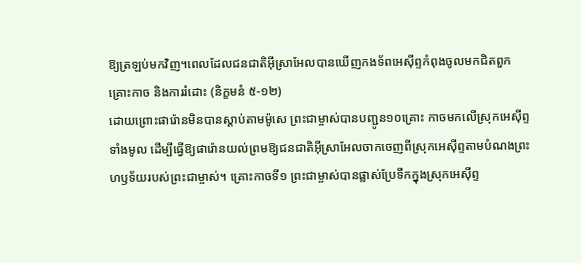ឱ្យត្រឡប់មកវិញ។ពេលដែលជនជាតិអ៊ីស្រាអែលបានឃើញកងទ័ពអេស៊ីព្ទកំពុងចូលមកជិតពួក
គ្រោះកាច និងការរំដោះ (និក្ខមនំ ៥-១២)
ដោយព្រោះផារ៉ោនមិនបានស្តាប់តាមម៉ូសេ ព្រះជាម្ចាស់បានបញ្ជូន១០គ្រោះ កាចមកលើស្រុកអេស៊ីព្ទទាំងមូល ដើម្បីធ្វើឱ្យផារ៉ោនយល់ព្រមឱ្យជនជាតិអ៊ីស្រាអែលចាកចេញពីស្រុកអេស៊ីព្ទតាមបំណងព្រះហឫទ័យរបស់ព្រះជាម្ចាស់។ គ្រោះកាចទី១ ព្រះជាម្ចាស់បានផ្លាស់ប្រែទឹកក្នុងស្រុកអេស៊ីព្ទ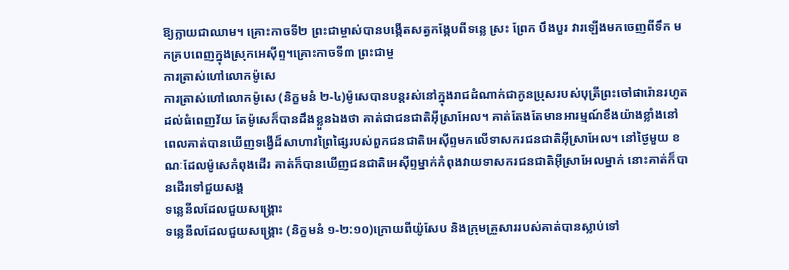ឱ្យក្លាយជាឈាម។ គ្រោះកាចទី២ ព្រះជាម្ចាស់បានបង្កើតសត្វកង្កែបពីទន្លេ ស្រះ ព្រែក បឹងបួរ វារឡើងមកចេញពីទឹក មកគ្របពេញក្នុងស្រុកអេស៊ីព្ទ។គ្រោះកាចទី៣ ព្រះជាម្ច
ការត្រាស់ហៅលោកម៉ូសេ
ការត្រាស់ហៅលោកម៉ូសេ (និក្ខមនំ ២-៤)ម៉ូសេបានបន្តរស់នៅក្នុងរាជដំណាក់ជាកូនប្រុសរបស់បុត្រីព្រះចៅផារ៉ោនរហូតដល់ធំពេញវ័យ តែម៉ូសេក៏បានដឹងខ្លួនឯងថា គាត់ជាជនជាតិអ៊ីស្រាអែល។ គាត់តែងតែមានអារម្មណ៍ខឹងយ៉ាងខ្លាំងនៅពេលគាត់បានឃើញទង្វើដ៏សាហាវព្រៃផ្សៃរបស់ពួកជនជាតិអេស៊ីព្ទមកលើទាសករជនជាតិអ៊ីស្រាអែល។ នៅថ្ងៃមួយ ខណៈដែលម៉ូសេកំពុងដើរ គាត់ក៏បានឃើញជនជាតិអេស៊ីព្ទម្នាក់កំពុងវាយទាសករជនជាតិអ៊ីស្រាអែលម្នាក់ នោះគាត់ក៏បានដើរទៅជួយសង្គ
ទន្លេនីលដែលជួយសង្គ្រោះ
ទន្លេនីលដែលជួយសង្គ្រោះ (និក្ខមនំ ១-២:១០)ក្រោយពីយ៉ូសែប និងក្រុមគ្រួសាររបស់គាត់បានស្លាប់ទៅ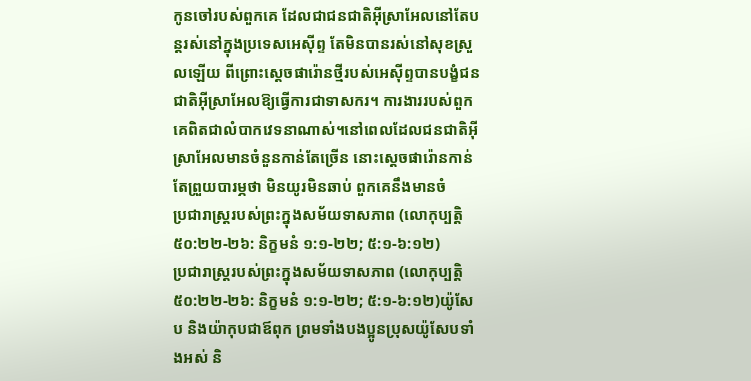កូនចៅរបស់ពួកគេ ដែលជាជនជាតិអ៊ីស្រាអែលនៅតែបន្តរស់នៅក្នុងប្រទេសអេស៊ីព្ទ តែមិនបានរស់នៅសុខស្រួលឡើយ ពីព្រោះស្តេចផារ៉ោនថ្មីរបស់អេស៊ីព្ទបានបង្ខំជនជាតិអ៊ីស្រាអែលឱ្យធ្វើការជាទាសករ។ ការងាររបស់ពួកគេពិតជាលំបាកវេទនាណាស់។នៅពេលដែលជនជាតិអ៊ីស្រាអែលមានចំនួនកាន់តែច្រើន នោះស្តេចផារ៉ោនកាន់តែព្រួយបារម្ភថា មិនយូរមិនឆាប់ ពួកគេនឹងមានចំ
ប្រជារាស្ត្ររបស់ព្រះក្នុងសម័យទាសភាព (លោកុប្បត្តិ ៥០:២២-២៦: និក្ខមនំ ១:១-២២; ៥:១-៦:១២)
ប្រជារាស្ត្ររបស់ព្រះក្នុងសម័យទាសភាព (លោកុប្បត្តិ ៥០:២២-២៦: និក្ខមនំ ១:១-២២; ៥:១-៦:១២)យ៉ូសែប និងយ៉ាកុបជាឪពុក ព្រមទាំងបងប្អូនប្រុសយ៉ូសែបទាំងអស់ និ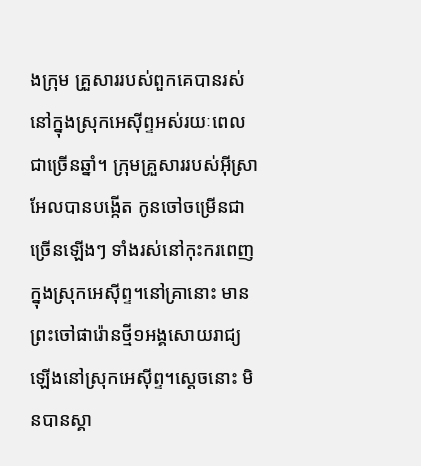ងក្រុម គ្រួសាររបស់ពួកគេបានរស់នៅក្នុងស្រុកអេស៊ីព្ទអស់រយៈពេលជាច្រើនឆ្នាំ។ ក្រុមគ្រួសាររបស់អ៊ីស្រាអែលបានបង្កើត កូនចៅចម្រើនជាច្រើនឡើងៗ ទាំងរស់នៅកុះករពេញក្នុងស្រុកអេស៊ីព្ទ។នៅគ្រានោះ មានព្រះចៅផារ៉ោនថ្មី១អង្គសោយរាជ្យឡើងនៅស្រុកអេស៊ីព្ទ។ស្តេចនោះ មិនបានស្គា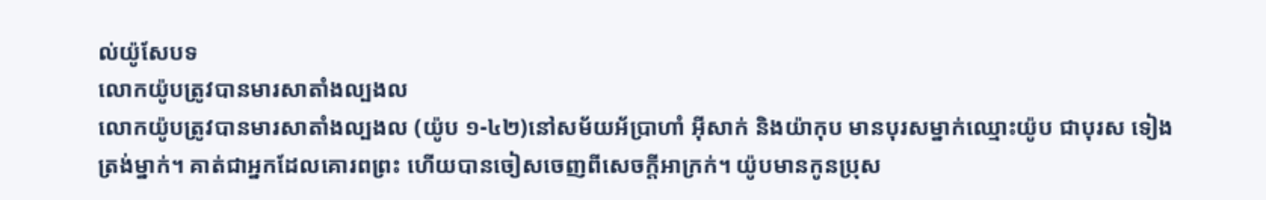ល់យ៉ូសែបទ
លោកយ៉ូបត្រូវបានមារសាតាំងល្បងល
លោកយ៉ូបត្រូវបានមារសាតាំងល្បងល (យ៉ូប ១-៤២)នៅសម័យអ័ប្រាហាំ អ៊ីសាក់ និងយ៉ាកុប មានបុរសម្នាក់ឈ្មោះយ៉ូប ជាបុរស ទៀងត្រង់ម្នាក់។ គាត់ជាអ្នកដែលគោរពព្រះ ហើយបានចៀសចេញពីសេចក្តីអាក្រក់។ យ៉ូបមានកូនប្រុស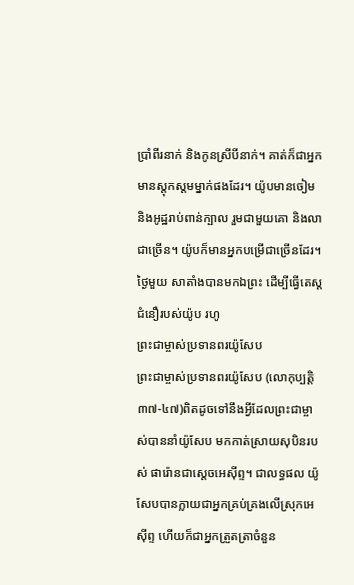ប្រាំពីរនាក់ និងកូនស្រីបីនាក់។ គាត់ក៏ជាអ្នកមានស្តុកស្តមម្នាក់ផងដែរ។ យ៉ូបមានចៀម និងអូដ្ឋរាប់ពាន់ក្បាល រួមជាមួយគោ និងលាជាច្រើន។ យ៉ូបក៏មានអ្នកបម្រើជាច្រើនដែរ។ ថ្ងៃមួយ សាតាំងបានមកឯព្រះ ដើម្បីធ្វើតេស្តជំនឿរបស់យ៉ូប រហូ
ព្រះជាម្ចាស់ប្រទានពរយ៉ូសែប
ព្រះជាម្ចាស់ប្រទានពរយ៉ូសែប (លោកុប្បត្តិ ៣៧-៤៧)ពិតដូចទៅនឹងអ្វីដែលព្រះជាម្ចាស់បាននាំយ៉ូសែប មកកាត់ស្រាយសុបិនរបស់ ផារ៉ោនជាស្តេចអេស៊ីព្ទ។ ជាលទ្ធផល យ៉ូសែបបានក្លាយជាអ្នកគ្រប់គ្រងលើស្រុកអេស៊ីព្ទ ហើយក៏ជាអ្នកត្រួតត្រាចំនួន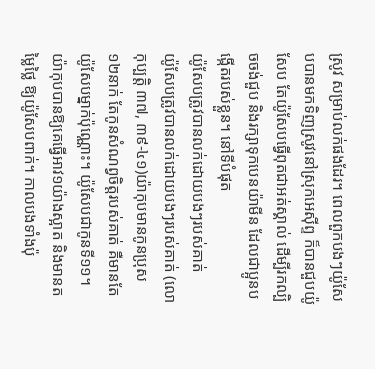ស្រូវ សម្រាប់លក់ផងដែរ។ ពេលពួកបងៗយ៉ូសែបបានមកទិញស្រូវនៅស្រុកអេស៊ីព្ទ ក៏បានជួបយ៉ូសែប តែយ៉ូសែបធ្វើពុតជាអត់ស្គាល់ ដើម្បីរកល្បិចចង់ជួប និងរក្សាទុកបេនយ៉ាមីន ដែលជាប្អូនបង្កើតរបស់ខ្លួន។ នៅទីបំផុត
យ៉ូសែបត្រូវបានលក់ដោយបងៗរបស់គាត់
យ៉ូសែបត្រូវបានលក់ដោយបងៗរបស់គាត់ (លោកុប្បត្តិ ៣៧, ៣៩-៤១)យ៉ាកុបមានកូនប្រុស ១២នាក់ តែកូនសំណព្វចិត្តរបស់គាត់ គឺមានតែយ៉ូសែបម្នាក់ប៉ុណ្ណោះ។ យ៉ូសែបជាកូនទី១១។ យ៉ាកុបបានឱ្យគេធ្វើអាវ១យ៉ាងស្អាត និងមានតម្លៃថ្លៃ ឱ្យយ៉ូសែបពាក់។ កាលបងទាំងប៉ុ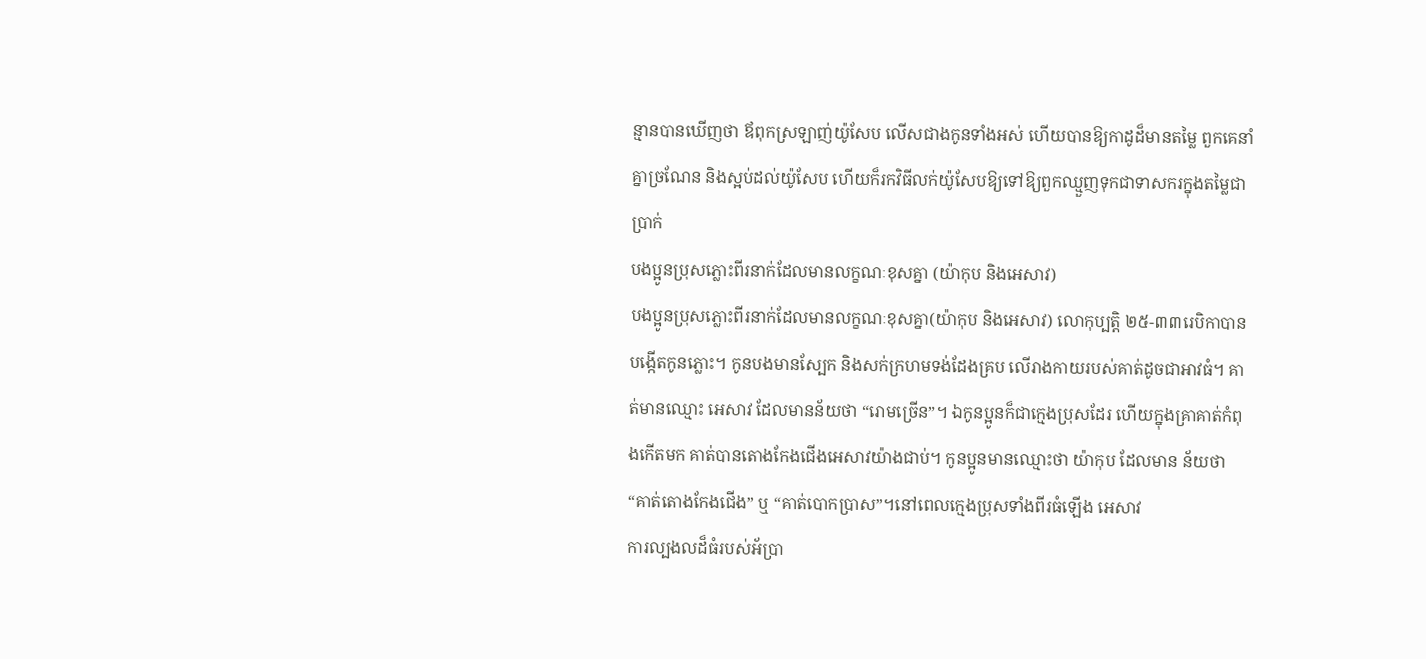ន្មានបានឃើញថា ឪពុកស្រឡាញ់យ៉ូសែប លើសជាងកូនទាំងអស់ ហើយបានឱ្យកាដូដ៏មានតម្លៃ ពួកគេនាំគ្នាច្រណែន និងស្អប់ដល់យ៉ូសែប ហើយក៏រកវិធីលក់យ៉ូសែបឱ្យទៅឱ្យពួកឈ្មួញទុកជាទាសករក្នុងតម្លៃជាប្រាក់
បងប្អូនប្រុសភ្លោះពីរនាក់ដែលមានលក្ខណៈខុសគ្នា (យ៉ាកុប និងអេសាវ)
បងប្អូនប្រុសភ្លោះពីរនាក់ដែលមានលក្ខណៈខុសគ្នា(យ៉ាកុប និងអេសាវ) លោកុប្បត្តិ ២៥-៣៣រេបិកាបានបង្កើតកូនភ្លោះ។ កូនបងមានស្បែក និងសក់ក្រហមទង់ដែងគ្រប លើរាងកាយរបស់គាត់ដូចជាអាវធំ។ គាត់មានឈ្មោះ អេសាវ ដែលមានន័យថា “រោមច្រើន”។ ឯកូនប្អូនក៏ជាក្មេងប្រុសដែរ ហើយក្នុងគ្រាគាត់កំពុងកើតមក គាត់បានតោងកែងជើងអេសាវយ៉ាងជាប់។ កូនប្អូនមានឈ្មោះថា យ៉ាកុប ដែលមាន ន័យថា “គាត់តោងកែងជើង” ឬ “គាត់បោកប្រាស”។នៅពេលក្មេងប្រុសទាំងពីរធំឡើង អេសាវ
ការល្បងលដ៏ធំរបស់អ័ប្រា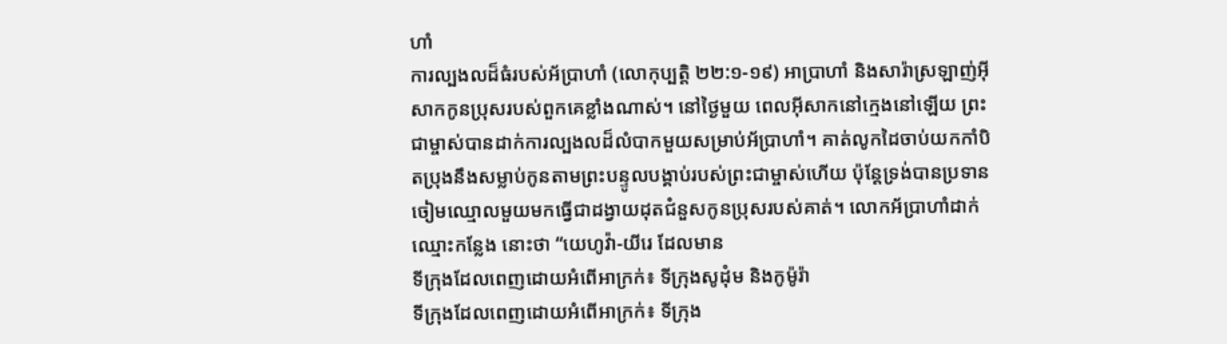ហាំ
ការល្បងលដ៏ធំរបស់អ័ប្រាហាំ (លោកុប្បត្តិ ២២:១-១៩) អាប្រាហាំ និងសារ៉ាស្រឡាញ់អ៊ីសាកកូនប្រុសរបស់ពួកគេខ្លាំងណាស់។ នៅថ្ងៃមួយ ពេលអ៊ីសាកនៅក្មេងនៅឡើយ ព្រះជាម្ចាស់បានដាក់ការល្បងលដ៏លំបាកមួយសម្រាប់អ័ប្រាហាំ។ គាត់លូកដៃចាប់យកកាំបិតប្រុងនឹងសម្លាប់កូនតាមព្រះបន្ទូលបង្គាប់របស់ព្រះជាម្ចាស់ហើយ ប៉ុន្តែទ្រង់បានប្រទានចៀមឈ្មោលមួយមកធ្វើជាដង្វាយដុតជំនួសកូនប្រុសរបស់គាត់។ លោកអ័ប្រាហាំដាក់ឈ្មោះកន្លែង នោះថា “យេហូវ៉ា-យីរេ ដែលមាន
ទីក្រុងដែលពេញដោយអំពើអាក្រក់៖ ទីក្រុងសូដុំម និងកូម៉ូរ៉ា
ទីក្រុងដែលពេញដោយអំពើអាក្រក់៖ ទីក្រុង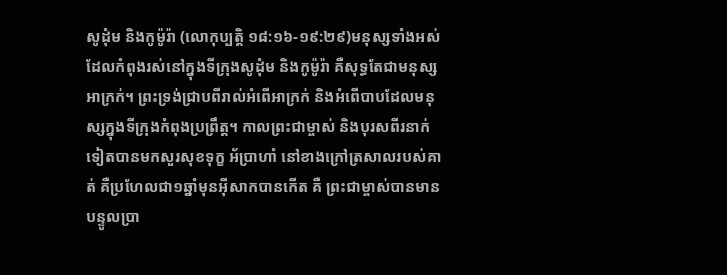សូដុំម និងកូម៉ូរ៉ា (លោកុប្បត្តិ ១៨:១៦-១៩:២៩)មនុស្សទាំងអស់ដែលកំពុងរស់នៅក្នុងទីក្រុងសូដុំម និងកូម៉ូរ៉ា គឺសុទ្ធតែជាមនុស្សអាក្រក់។ ព្រះទ្រង់ជ្រាបពីរាល់អំពើអាក្រក់ និងអំពើបាបដែលមនុស្សក្នុងទីក្រុងកំពុងប្រព្រឹត្ត។ កាលព្រះជាម្ចាស់ និងបុរសពីរនាក់ទៀតបានមកសួរសុខទុក្ខ អ័ប្រាហាំ នៅខាងក្រៅត្រសាលរបស់គាត់ គឺប្រហែលជា១ឆ្នាំមុនអ៊ីសាកបានកើត គឺ ព្រះជាម្ចាស់បានមានបន្ទូលប្រា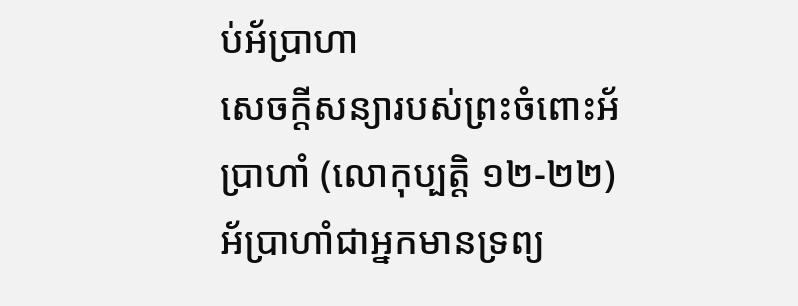ប់អ័ប្រាហា
សេចក្តីសន្យារបស់ព្រះចំពោះអ័ប្រាហាំ (លោកុប្បត្តិ ១២-២២)
អ័ប្រាហាំជាអ្នកមានទ្រព្យ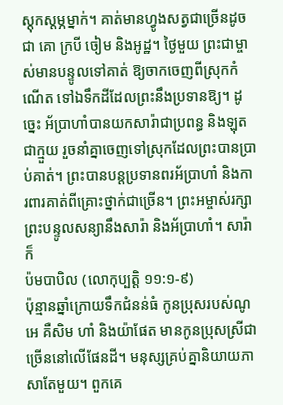ស្តុកស្តម្ភម្នាក់។ គាត់មានហ្វូងសត្វជាច្រើនដូចជា គោ ក្របី ចៀម និងអូដ្ឋ។ ថ្ងៃមួយ ព្រះជាម្ចាស់មានបន្ទូលទៅគាត់ ឱ្យចាកចេញពីស្រុកកំណើត ទៅឯទឹកដីដែលព្រះនឹងប្រទានឱ្យ។ ដូច្នេះ អ័ប្រាហាំបានយកសារ៉ាជាប្រពន្ធ និងឡុតជាក្មួយ រួចនាំគ្នាចេញទៅស្រុកដែលព្រះបានប្រាប់គាត់។ ព្រះបានបន្តប្រទានពរអ័ប្រាហាំ និងការពារគាត់ពីគ្រោះថ្នាក់ជាច្រើន។ ព្រះអម្ចាស់រក្សាព្រះបន្ទូលសន្យានឹងសារ៉ា និងអ័ប្រាហាំ។ សារ៉ាក៏
ប៉មបាបិល (លោកុប្បត្តិ ១១:១-៩)
ប៉ុន្មានឆ្នាំក្រោយទឹកជំនន់ធំ កូនប្រុសរបស់ណូអេ គឺសិម ហាំ និងយ៉ាផែត មានកូនប្រុសស្រីជាច្រើននៅលើផែនដី។ មនុស្សគ្រប់គ្នានិយាយភាសាតែមួយ។ ពួកគេ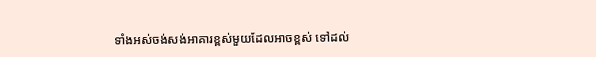ទាំងអស់ចង់សង់អាគារខ្ពស់មួយដែលអាចខ្ពស់ ទៅដល់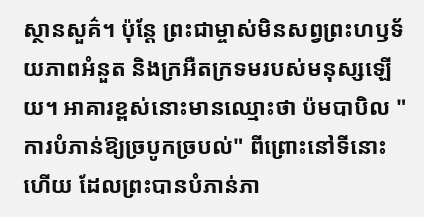ស្ថានសួគ៌។ ប៉ុន្ដែ ព្រះជាម្ចាស់មិនសព្វព្រះហឫទ័យភាពអំនួត និងក្រអឺតក្រទមរបស់មនុស្សឡើយ។ អាគារខ្ពស់នោះមានឈ្មោះថា ប៉មបាបិល "ការបំភាន់ឱ្យច្របូកច្របល់" ពីព្រោះនៅទីនោះហើយ ដែលព្រះបានបំភាន់ភា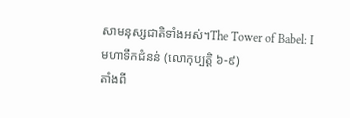សាមនុស្សជាតិទាំងអស់។The Tower of Babel: I
មហាទឹកជំនន់ (លោកុប្បត្តិ ៦-៩)
តាំងពី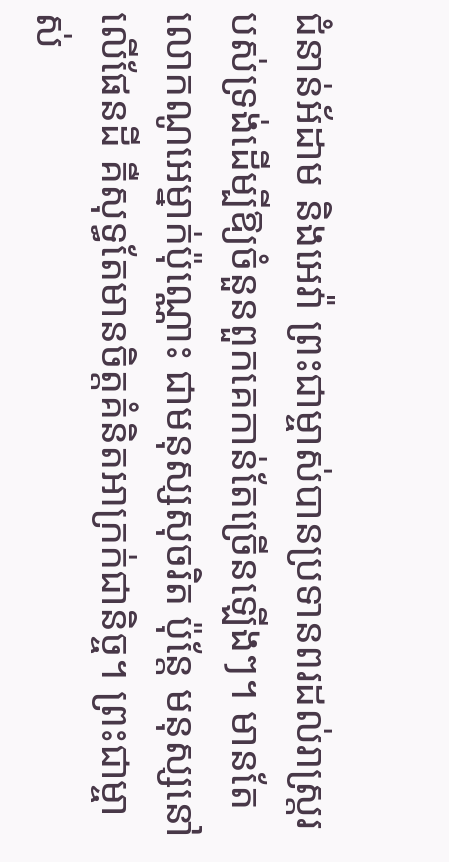ជំនាន់អ័ដាម និងអេវ៉ា ព្រះជាម្ចាស់បានប្រទានពរដល់រាស្ត្ររបស់ទ្រង់ដើម្បីឱ្យចំនួនពួកគេកាន់តែច្រើនឡើងៗ។ មានតែលោកណូអេម្នាក់ប៉ុណ្ណោះ ជាមនុស្សសុចរិត ប៉ុន្តែ មនុស្សនៅលើផែនដី គឺសុទ្ធតែមានចិត្តគំនិតអាក្រក់ជានិច្ច។ ព្រះជាម្ចាស់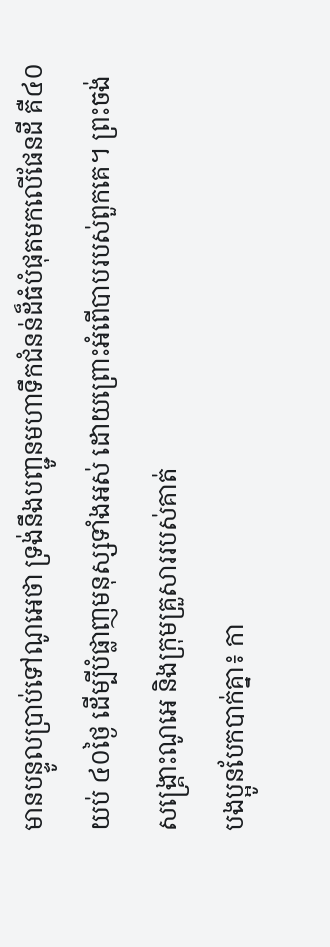មានបន្ទូលប្រាប់ទៅណូអេថា ទ្រង់នឹងបញ្ជូនមហាទឹកជំនន់ដ៏ធំបំផុតមកលើផែនដី គឺ៤០យប់ ៤០ថ្ងៃ ដើម្បីបំផ្លាញមនុស្សទាំងអស់ ដោយព្រោះអំពើបាបរបស់ពួកគេ។ ព្រះចង់សង្គ្រោះណូអេ និងក្រុមគ្រួសាររបស់គាត់
បងប្អូនបែកបាក់គ្នា៖ កា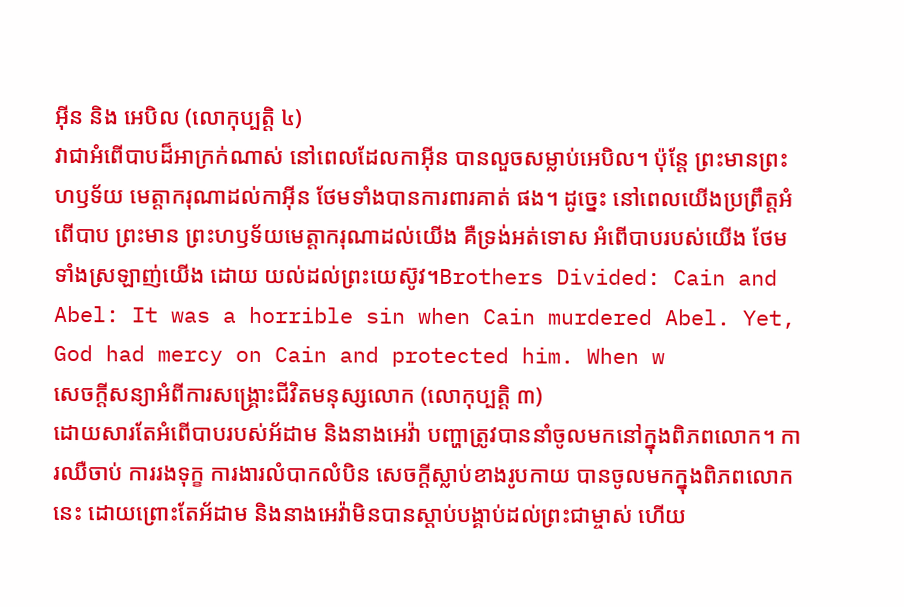អ៊ីន និង អេបិល (លោកុប្បត្តិ ៤)
វាជាអំពើបាបដ៏អាក្រក់ណាស់ នៅពេលដែលកាអ៊ីន បានលួចសម្លាប់អេបិល។ ប៉ុន្តែ ព្រះមានព្រះហឫទ័យ មេត្តាករុណាដល់កាអ៊ីន ថែមទាំងបានការពារគាត់ ផង។ ដូច្នេះ នៅពេលយើងប្រព្រឹត្តអំពើបាប ព្រះមាន ព្រះហឫទ័យមេត្តាករុណាដល់យើង គឺទ្រង់អត់ទោស អំពើបាបរបស់យើង ថែមទាំងស្រឡាញ់យើង ដោយ យល់ដល់ព្រះយេស៊ូវ។Brothers Divided: Cain and Abel: It was a horrible sin when Cain murdered Abel. Yet, God had mercy on Cain and protected him. When w
សេចក្តីសន្យាអំពីការសង្គ្រោះជីវិតមនុស្សលោក (លោកុប្បត្តិ ៣)
ដោយសារតែអំពើបាបរបស់អ័ដាម និងនាងអេវ៉ា បញ្ហាត្រូវបាននាំចូលមកនៅក្នុងពិភពលោក។ ការឈឺចាប់ ការរងទុក្ខ ការងារលំបាកលំបិន សេចក្តីស្លាប់ខាងរូបកាយ បានចូលមកក្នុងពិភពលោកនេះ ដោយព្រោះតែអ័ដាម និងនាងអេវ៉ាមិនបានស្តាប់បង្គាប់ដល់ព្រះជាម្ចាស់ ហើយ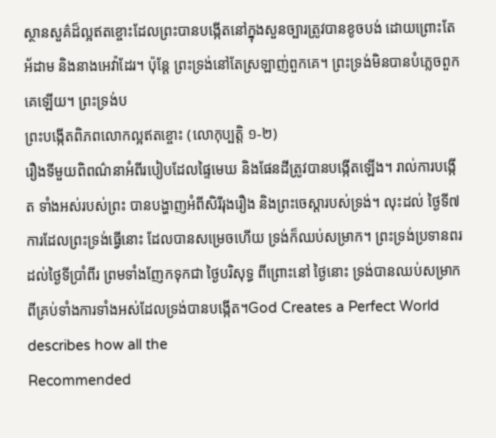ស្ថានសួគ៌ដ៏ល្អឥតខ្ចោះដែលព្រះបានបង្កើតនៅក្នុងសួនច្បារត្រូវបានខូចបង់ ដោយព្រោះតែអ័ដាម និងនាងអេវ៉ាដែរ។ ប៉ុន្តែ ព្រះទ្រង់នៅតែស្រឡាញ់ពួកគេ។ ព្រះទ្រង់មិនបានបំភ្លេចពួកគេឡើយ។ ព្រះទ្រង់ប
ព្រះបង្កើតពិភពលោកល្អឥតខ្ចោះ (លោកុប្បត្តិ ១-២)
រឿងទីមួយពិពណ៌នាអំពីរបៀបដែលផ្ទៃមេឃ និងផែនដីត្រូវបានបង្កើតឡើង។ រាល់ការបង្កើត ទាំងអស់របស់ព្រះ បានបង្ហាញអំពីសិរីរុងរឿង និងព្រះចេស្ដារបស់ទ្រង់។ លុះដល់ ថ្ងៃទី៧ ការដែលព្រះទ្រង់ធ្វើនោះ ដែលបានសម្រេចហើយ ទ្រង់ក៏ឈប់សម្រាក។ ព្រះទ្រង់ប្រទានពរដល់ថ្ងៃទីប្រាំពីរ ព្រមទាំងញែកទុកជា ថ្ងៃបរិសុទ្ធ ពីព្រោះនៅ ថ្ងៃនោះ ទ្រង់បានឈប់សម្រាកពីគ្រប់ទាំងការទាំងអស់ដែលទ្រង់បានបង្កើត។God Creates a Perfect World describes how all the
Recommended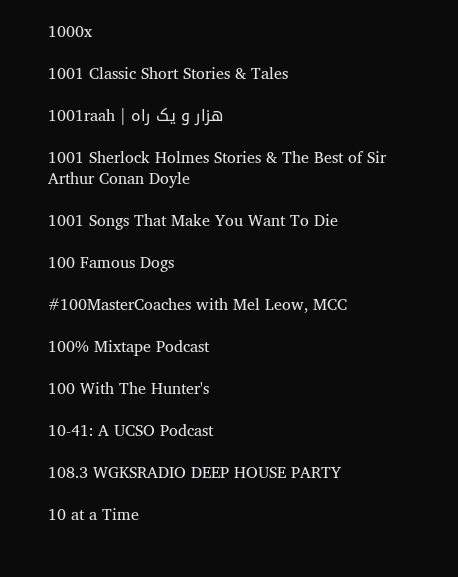1000x

1001 Classic Short Stories & Tales

1001raah | هزار و یک راه

1001 Sherlock Holmes Stories & The Best of Sir Arthur Conan Doyle

1001 Songs That Make You Want To Die

100 Famous Dogs

#100MasterCoaches with Mel Leow, MCC

100% Mixtape Podcast

100 With The Hunter's

10-41: A UCSO Podcast

108.3 WGKSRADIO DEEP HOUSE PARTY

10 at a Time